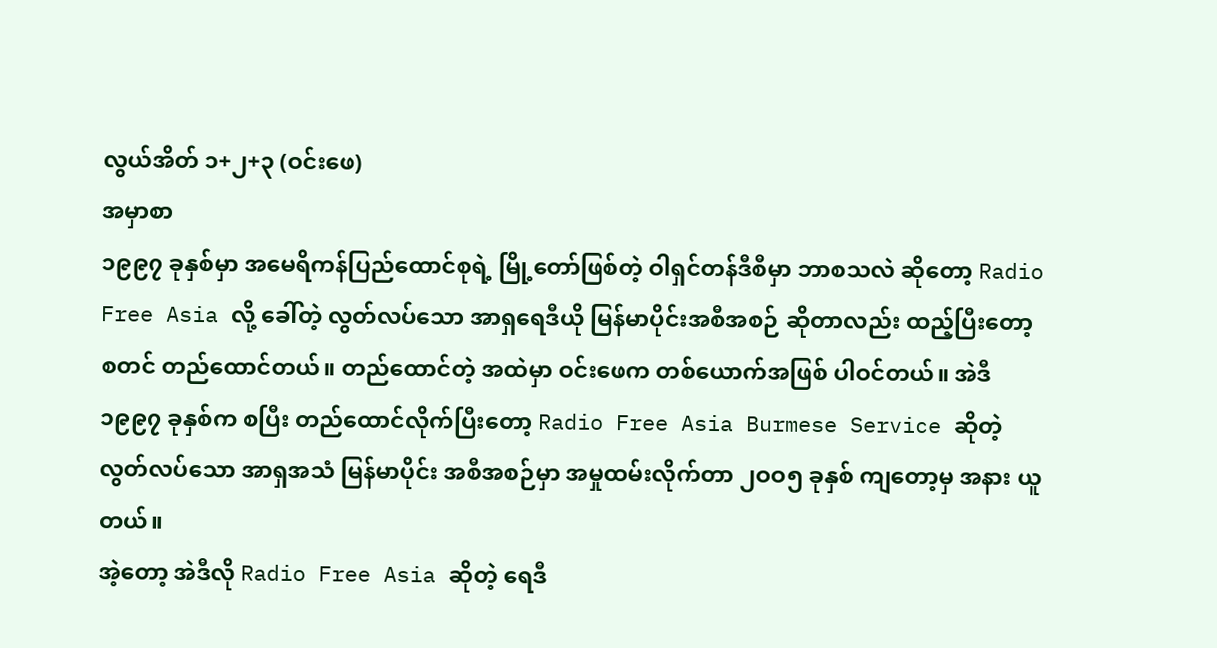လွယ်အိတ် ၁+၂+၃ (ဝင်းဖေ)
အမှာစာ
၁၉၉၇ ခုနှစ်မှာ အမေရိကန်ပြည်ထောင်စုရဲ့ မြို့တော်ဖြစ်တဲ့ ဝါရှင်တန်ဒီစီမှာ ဘာစသလဲ ဆိုတော့ Radio Free Asia လို့ ခေါ်တဲ့ လွတ်လပ်သော အာရှရေဒီယို မြန်မာပိုင်းအစီအစဉ် ဆိုတာလည်း ထည့်ပြီးတော့ စတင် တည်ထောင်တယ်။ တည်ထောင်တဲ့ အထဲမှာ ဝင်းဖေက တစ်ယောက်အဖြစ် ပါဝင်တယ်။ အဲဒီ ၁၉၉၇ ခုနှစ်က စပြီး တည်ထောင်လိုက်ပြီးတော့ Radio Free Asia Burmese Service ဆိုတဲ့ လွတ်လပ်သော အာရှအသံ မြန်မာပိုင်း အစီအစဉ်မှာ အမှုထမ်းလိုက်တာ ၂ဝဝ၅ ခုနှစ် ကျတော့မှ အနား ယူတယ်။
အဲ့တော့ အဲဒီလို Radio Free Asia ဆိုတဲ့ ရေဒီ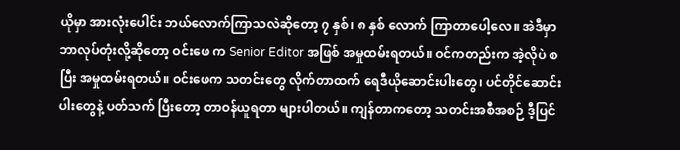ယိုမှာ အားလုံးပေါင်း ဘယ်လောက်ကြာသလဲဆိုတော့ ၇ နှစ်၊ ၈ နှစ် လောက် ကြာတာပေါ့လေ။ အဲဒီမှာ ဘာလုပ်တုံးလို့ဆိုတော့ ဝင်းဖေ က Senior Editor အဖြစ် အမှုထမ်းရတယ်။ ဝင်ကတည်းက အဲ့လိုပဲ စပြီး အမှုထမ်းရတယ်။ ဝင်းဖေက သတင်းတွေ လိုက်တာထက် ရေဒီယိုဆောင်းပါးတွေ၊ ပင်တိုင်ဆောင်းပါးတွေနဲ့ ပတ်သက် ပြီးတော့ တာဝန်ယူရတာ များပါတယ်။ ကျန်တာကတော့ သတင်းအစီအစဉ် ဒီ့ပြင်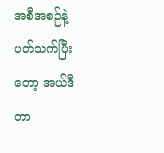အစီအစဉ်နဲ့ ပတ်သက်ပြီးတော့ အယ်ဒီတာ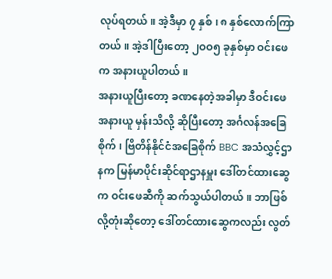လုပ်ရတယ်။ အဲ့ဒီမှာ ၇ နှစ်၊ ၈ နှစ်လောက်ကြာတယ်။ အဲ့ဒါပြီးတော့ ၂ဝဝ၅ ခုနှစ်မှာ ဝင်းဖေက အနားယူပါတယ်။
အနားယူပြီးတော့ ခဏနေတဲ့အခါမှာ ဒီဝင်းဖေ အနားယူ မှန်းသိလို့ ဆိုပြီးတော့ အင်္ဂလန်အခြေစိုက်၊ ဗြိတိန်နိုင်ငံအခြေစိုက် BBC အသံလွှင့်ဌာနက မြန်မာပိုင်းဆိုင်ရာဌာနမှူး ဒေါ်တင်ထားဆွေက ဝင်းဖေဆီကို ဆက်သွယ်ပါတယ်။ ဘာဖြစ်လို့တုံးဆိုတော့ ဒေါ်တင်ထားဆွေကလည်း လွတ်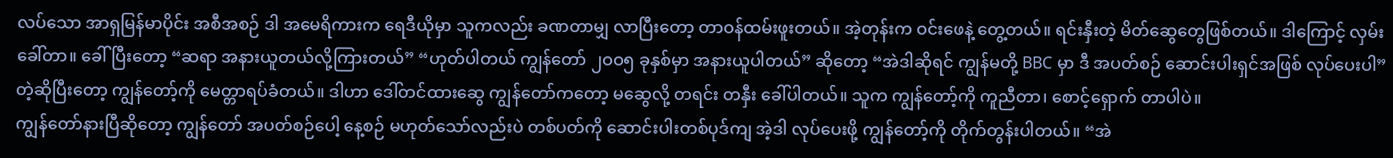လပ်သော အာရှမြန်မာပိုင်း အစီအစဉ် ဒါ အမေရိကားက ရေဒီယိုမှာ သူကလည်း ခဏတာမျှ လာပြီးတော့ တာဝန်ထမ်းဖူးတယ်။ အဲ့တုန်းက ဝင်းဖေနဲ့ တွေ့တယ်။ ရင်းနှီးတဲ့ မိတ်ဆွေတွေဖြစ်တယ်။ ဒါကြောင့် လှမ်းခေါ်တာ။ ခေါ်ပြီးတော့ “ဆရာ အနားယူတယ်လို့ကြားတယ်” “ဟုတ်ပါတယ် ကျွန်တော် ၂ဝဝ၅ ခုနှစ်မှာ အနားယူပါတယ်” ဆိုတော့ “အဲဒါဆိုရင် ကျွန်မတို့ BBC မှာ ဒီ အပတ်စဉ် ဆောင်းပါးရှင်အဖြစ် လုပ်ပေးပါ” တဲ့ဆိုပြီးတော့ ကျွန်တော့်ကို မေတ္တာရပ်ခံတယ်။ ဒါဟာ ဒေါ်တင်ထားဆွေ ကျွန်တော်ကတော့ မဆွေလို့ တရင်း တနှီး ခေါ်ပါတယ်။ သူက ကျွန်တော့်ကို ကူညီတာ၊ စောင့်ရှောက် တာပါပဲ။
ကျွန်တော်နားပြီဆိုတော့ ကျွန်တော် အပတ်စဉ်ပေါ့ နေ့စဉ် မဟုတ်သော်လည်းပဲ တစ်ပတ်ကို ဆောင်းပါးတစ်ပုဒ်ကျ အဲ့ဒါ လုပ်ပေးဖို့ ကျွန်တော့်ကို တိုက်တွန်းပါတယ်။ “အဲ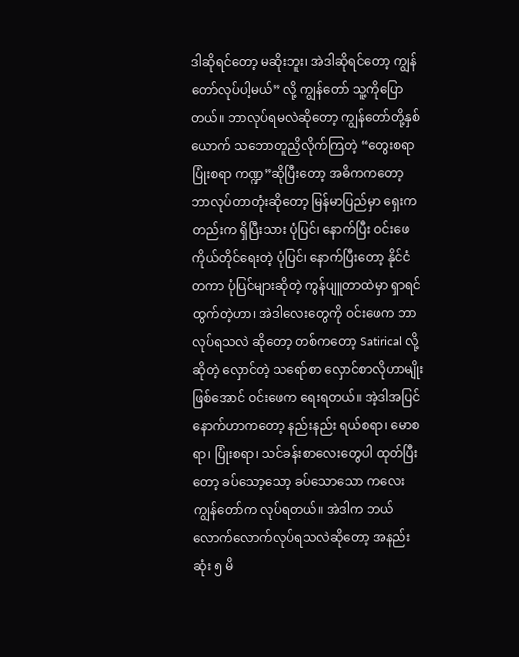ဒါဆိုရင်တော့ မဆိုးဘူး၊ အဲဒါဆိုရင်တော့ ကျွန်တော်လုပ်ပါ့မယ်” လို့ ကျွန်တော် သူ့ကိုပြောတယ်။ ဘာလုပ်ရမလဲဆိုတော့ ကျွန်တော်တို့နှစ်ယောက် သဘောတူညှိလိုက်ကြတဲ့ “တွေးစရာ ပြုံးစရာ ကဏ္ဍ”ဆိုပြီးတော့ အဓိကကတော့ ဘာလုပ်တာတုံးဆိုတော့ မြန်မာပြည်မှာ ရှေးကတည်းက ရှိပြီးသား ပုံပြင်၊ နောက်ပြီး ဝင်းဖေကိုယ်တိုင်ရေးတဲ့ ပုံပြင်၊ နောက်ပြီးတော့ နိုင်ငံတကာ ပုံပြင်များဆိုတဲ့ ကွန်ပျူတာထဲမှာ ရှာရင် ထွက်တဲ့ဟာ၊ အဲဒါလေးတွေကို ဝင်းဖေက ဘာလုပ်ရသလဲ ဆိုတော့ တစ်ကတော့ Satirical လို့ဆိုတဲ့ လှောင်တဲ့ သရော်စာ လှောင်စာလိုဟာမျိုး ဖြစ်အောင် ဝင်းဖေက ရေးရတယ်။ အဲ့ဒါအပြင် နောက်ဟာကတော့ နည်းနည်း ရယ်စရာ၊ မောစရာ၊ ပြုံးစရာ၊ သင်ခန်းစာလေးတွေပါ ထုတ်ပြီးတော့ ခပ်သော့သော့ ခပ်သောသော ကလေး ကျွန်တော်က လုပ်ရတယ်။ အဲဒါက ဘယ် လောက်လောက်လုပ်ရသလဲဆိုတော့ အနည်းဆုံး ၅ မိ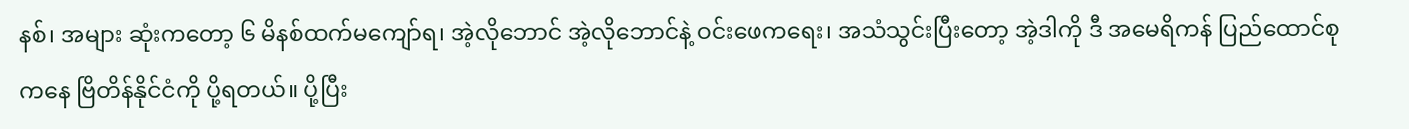နစ်၊ အများ ဆုံးကတော့ ၆ မိနစ်ထက်မကျော်ရ၊ အဲ့လိုဘောင် အဲ့လိုဘောင်နဲ့ ဝင်းဖေကရေး၊ အသံသွင်းပြီးတော့ အဲ့ဒါကို ဒီ အမေရိကန် ပြည်ထောင်စုကနေ ဗြိတိန်နိုင်ငံကို ပို့ရတယ်။ ပို့ပြီး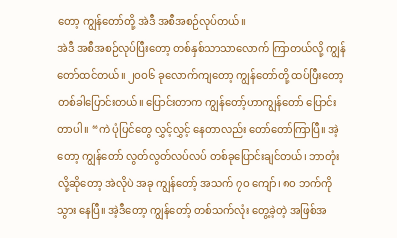တော့ ကျွန်တော်တို့ အဲဒီ အစီအစဉ်လုပ်တယ်။
အဲဒီ အစီအစဉ်လုပ်ပြီးတော့ တစ်နှစ်သာသာလောက် ကြာတယ်လို့ ကျွန်တော်ထင်တယ်။ ၂ဝဝ၆ ခုလောက်ကျတော့ ကျွန်တော်တို့ ထပ်ပြီးတော့ တစ်ခါပြောင်းတယ်။ ပြောင်းတာက ကျွန်တော့်ဟာကျွန်တော် ပြောင်းတာပါ။ “ကဲ ပုံပြင်တွေ လွှင့်လွှင့် နေတာလည်း တော်တော်ကြာပြီ။ အဲ့တော့ ကျွန်တော် လွတ်လွတ်လပ်လပ် တစ်ခုပြောင်းချင်တယ်၊ ဘာတုံးလို့ဆိုတော့ အဲလိုပဲ အခု ကျွန်တော့် အသက် ၇ဝ ကျော်၊ ၈ဝ ဘက်ကို သွား နေပြီ။ အဲ့ဒီတော့ ကျွန်တော့် တစ်သက်လုံး တွေ့ခဲ့တဲ့ အဖြစ်အ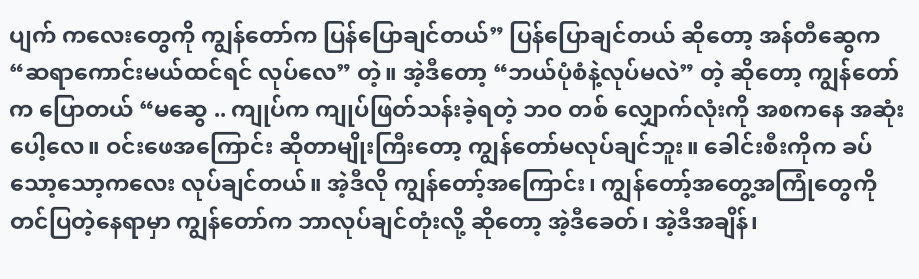ပျက် ကလေးတွေကို ကျွန်တော်က ပြန်ပြောချင်တယ်” ပြန်ပြောချင်တယ် ဆိုတော့ အန်တီဆွေက “ဆရာကောင်းမယ်ထင်ရင် လုပ်လေ” တဲ့။ အဲ့ဒီတော့ “ဘယ်ပုံစံနဲ့လုပ်မလဲ” တဲ့ ဆိုတော့ ကျွန်တော်က ပြောတယ် “မဆွေ .. ကျုပ်က ကျုပ်ဖြတ်သန်းခဲ့ရတဲ့ ဘဝ တစ် လျှောက်လုံးကို အစကနေ အဆုံးပေါ့လေ။ ဝင်းဖေအကြောင်း ဆိုတာမျိုးကြီးတော့ ကျွန်တော်မလုပ်ချင်ဘူး။ ခေါင်းစီးကိုက ခပ် သော့သော့ကလေး လုပ်ချင်တယ်။ အဲ့ဒီလို ကျွန်တော့်အကြောင်း၊ ကျွန်တော့်အတွေ့အကြုံတွေကို တင်ပြတဲ့နေရာမှာ ကျွန်တော်က ဘာလုပ်ချင်တုံးလို့ ဆိုတော့ အဲ့ဒီခေတ်၊ အဲ့ဒီအချိန်၊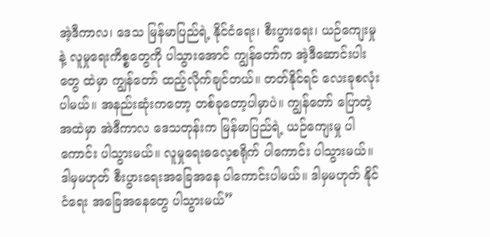အဲ့ဒီကာလ၊ ဒေသ မြန်မာပြည်ရဲ့ နိုင်ငံရေး၊ စီးပွားရေး၊ ယဉ်ကျေးမှုနဲ့ လူမှုရေးကိစ္စတွေကို ပါသွားအောင် ကျွန်တော်က အဲ့ဒီဆောင်းပါးတွေ ထဲမှာ ကျွန်တော် ထည့်လိုက်ချင်တယ်။ တတ်နိုင်ရင် လေးခုစလုံး ပါမယ်။ အနည်းဆုံးကတော့ တစ်ခုတော့ပါမှာပဲ။ ကျွန်တော် ပြောတဲ့ အထဲမှာ အဲဒီကာလ ဒေသတုန်းက မြန်မာပြည်ရဲ့ ယဉ်ကျေးမှု ပါကောင်း ပါသွားမယ်။ လူမှုရေးဓလေ့စရိုက် ပါကောင်း ပါသွားမယ်။ ဒါမှမဟုတ် စီးပွားရေးအခြေအနေ ပါကောင်းပါမယ်။ ဒါမှမဟုတ် နိုင်ငံရေး အခြေအနေတွေ ပါသွားမယ်”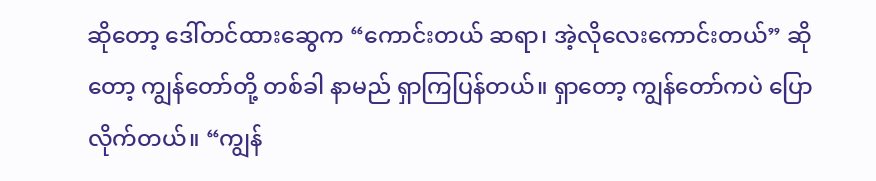ဆိုတော့ ဒေါ်တင်ထားဆွေက “ကောင်းတယ် ဆရာ၊ အဲ့လိုလေးကောင်းတယ်” ဆိုတော့ ကျွန်တော်တို့ တစ်ခါ နာမည် ရှာကြပြန်တယ်။ ရှာတော့ ကျွန်တော်ကပဲ ပြောလိုက်တယ်။ “ကျွန်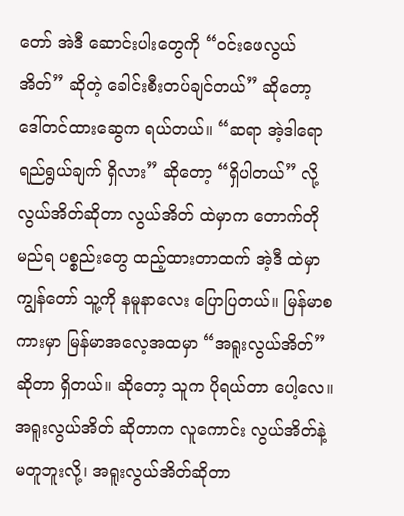တော် အဲဒီ ဆောင်းပါးတွေကို “ဝင်းဖေလွယ်အိတ်” ဆိုတဲ့ ခေါင်းစီးတပ်ချင်တယ်” ဆိုတော့ ဒေါ်တင်ထားဆွေက ရယ်တယ်။ “ဆရာ အဲ့ဒါရော ရည်ရွယ်ချက် ရှိလား” ဆိုတော့ “ရှိပါတယ်” လို့ လွယ်အိတ်ဆိုတာ လွယ်အိတ် ထဲမှာက တောက်တိုမည်ရ ပစ္စည်းတွေ ထည့်ထားတာထက် အဲ့ဒီ ထဲမှာ ကျွန်တော် သူ့ကို နမူနာလေး ပြောပြတယ်။ မြန်မာစကားမှာ မြန်မာအလေ့အထမှာ “အရူးလွယ်အိတ်” ဆိုတာ ရှိတယ်။ ဆိုတော့ သူက ပိုရယ်တာ ပေါ့လေ။ အရူးလွယ်အိတ် ဆိုတာက လူကောင်း လွယ်အိတ်နဲ့ မတူဘူးလို့၊ အရူးလွယ်အိတ်ဆိုတာ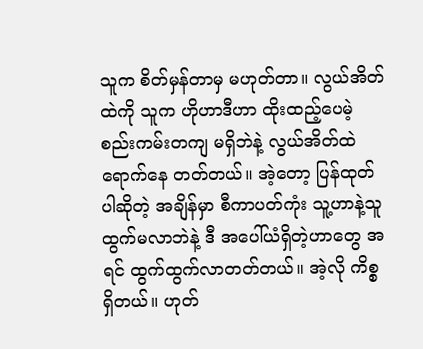သူက စိတ်မှန်တာမှ မဟုတ်တာ။ လွယ်အိတ်ထဲကို သူက ဟိုဟာဒီဟာ ထိုးထည့်ပေမဲ့ စည်းကမ်းတကျ မရှိဘဲနဲ့ လွယ်အိတ်ထဲ ရောက်နေ တတ်တယ်။ အဲ့တော့ ပြန်ထုတ်ပါဆိုတဲ့ အချိန်မှာ စီကာပတ်ကုံး သူ့ဟာနဲ့သူ ထွက်မလာဘဲနဲ့ ဒီ အပေါ်ယံရှိတဲ့ဟာတွေ အရင် ထွက်ထွက်လာတတ်တယ်။ အဲ့လို ကိစ္စ ရှိတယ်။ ဟုတ်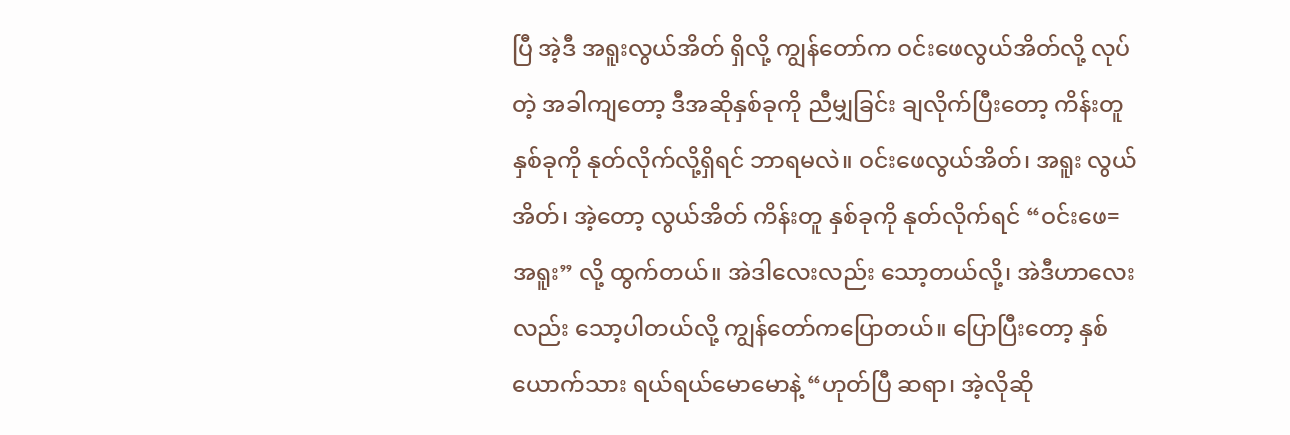ပြီ အဲ့ဒီ အရူးလွယ်အိတ် ရှိလို့ ကျွန်တော်က ဝင်းဖေလွယ်အိတ်လို့ လုပ်တဲ့ အခါကျတော့ ဒီအဆိုနှစ်ခုကို ညီမျှခြင်း ချလိုက်ပြီးတော့ ကိန်းတူ နှစ်ခုကို နုတ်လိုက်လို့ရှိရင် ဘာရမလဲ။ ဝင်းဖေလွယ်အိတ်၊ အရူး လွယ်အိတ်၊ အဲ့တော့ လွယ်အိတ် ကိန်းတူ နှစ်ခုကို နုတ်လိုက်ရင် “ဝင်းဖေ=အရူး” လို့ ထွက်တယ်။ အဲဒါလေးလည်း သော့တယ်လို့၊ အဲဒီဟာလေးလည်း သော့ပါတယ်လို့ ကျွန်တော်ကပြောတယ်။ ပြောပြီးတော့ နှစ်ယောက်သား ရယ်ရယ်မောမောနဲ့ “ဟုတ်ပြီ ဆရာ၊ အဲ့လိုဆို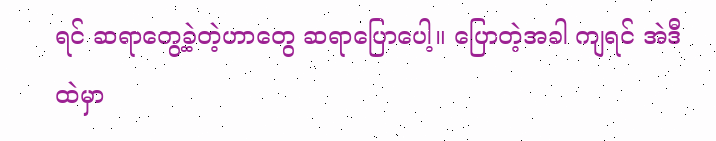ရင် ဆရာတွေ့ခဲ့တဲ့ဟာတွေ ဆရာပြောပေါ့။ ပြောတဲ့အခါ ကျရင် အဲဒီထဲမှာ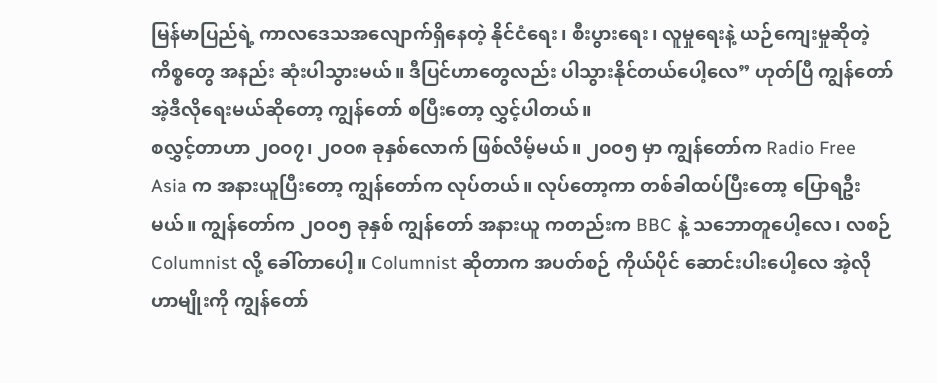မြန်မာပြည်ရဲ့ ကာလဒေသအလျောက်ရှိနေတဲ့ နိုင်ငံရေး၊ စီးပွားရေး၊ လူမှုရေးနဲ့ ယဉ်ကျေးမှုဆိုတဲ့ကိစ္စတွေ အနည်း ဆုံးပါသွားမယ်။ ဒီပြင်ဟာတွေလည်း ပါသွားနိုင်တယ်ပေါ့လေ” ဟုတ်ပြီ ကျွန်တော် အဲ့ဒီလိုရေးမယ်ဆိုတော့ ကျွန်တော် စပြီးတော့ လွှင့်ပါတယ်။
စလွှင့်တာဟာ ၂ဝဝ၇၊ ၂ဝဝ၈ ခုနှစ်လောက် ဖြစ်လိမ့်မယ်။ ၂ဝဝ၅ မှာ ကျွန်တော်က Radio Free Asia က အနားယူပြီးတော့ ကျွန်တော်က လုပ်တယ်။ လုပ်တော့ကာ တစ်ခါထပ်ပြီးတော့ ပြောရဦးမယ်။ ကျွန်တော်က ၂ဝဝ၅ ခုနှစ် ကျွန်တော် အနားယူ ကတည်းက BBC နဲ့ သဘောတူပေါ့လေ၊ လစဉ် Columnist လို့ ခေါ်တာပေါ့။ Columnist ဆိုတာက အပတ်စဉ် ကိုယ်ပိုင် ဆောင်းပါးပေါ့လေ အဲ့လိုဟာမျိုးကို ကျွန်တော်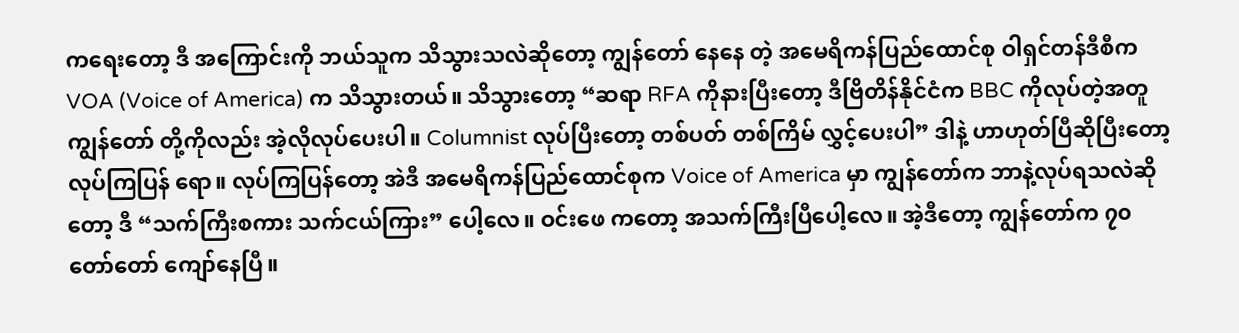ကရေးတော့ ဒီ အကြောင်းကို ဘယ်သူက သိသွားသလဲဆိုတော့ ကျွန်တော် နေနေ တဲ့ အမေရိကန်ပြည်ထောင်စု ဝါရှင်တန်ဒီစီက VOA (Voice of America) က သိသွားတယ်။ သိသွားတော့ “ဆရာ RFA ကိုနားပြီးတော့ ဒီဗြိတိန်နိုင်ငံက BBC ကိုလုပ်တဲ့အတူ ကျွန်တော် တို့ကိုလည်း အဲ့လိုလုပ်ပေးပါ။ Columnist လုပ်ပြီးတော့ တစ်ပတ် တစ်ကြိမ် လွှင့်ပေးပါ” ဒါနဲ့ ဟာဟုတ်ပြီဆိုပြီးတော့ လုပ်ကြပြန် ရော။ လုပ်ကြပြန်တော့ အဲဒီ အမေရိကန်ပြည်ထောင်စုက Voice of America မှာ ကျွန်တော်က ဘာနဲ့လုပ်ရသလဲဆိုတော့ ဒီ “သက်ကြီးစကား သက်ငယ်ကြား” ပေါ့လေ။ ဝင်းဖေ ကတော့ အသက်ကြီးပြီပေါ့လေ။ အဲ့ဒီတော့ ကျွန်တော်က ၇၀ တော်တော် ကျော်နေပြီ။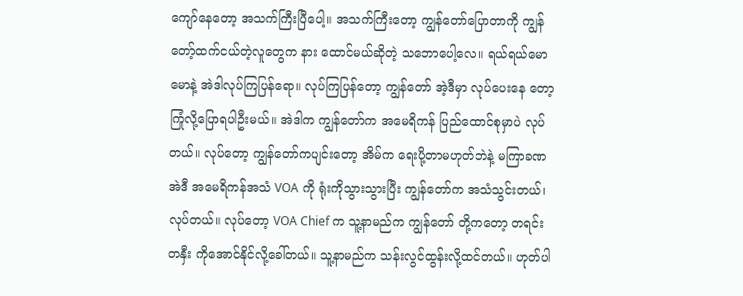ကျော်နေတော့ အသက်ကြီးပြီပေါ့။ အသက်ကြီးတော့ ကျွန်တော်ပြောတာကို ကျွန်တော့်ထက်ငယ်တဲ့လူတွေက နား ထောင်မယ်ဆိုတဲ့ သဘောပေါ့လေ။ ရယ်ရယ်မောမောနဲ့ အဲဒါလုပ်ကြပြန်ရော။ လုပ်ကြပြန်တော့ ကျွန်တော် အဲ့ဒီမှာ လုပ်ပေးနေ တော့ ကြုံလို့ပြောရပါဦးမယ်။ အဲဒါက ကျွန်တော်က အမေရိကန် ပြည်ထောင်စုမှာပဲ လုပ်တယ်။ လုပ်တော့ ကျွန်တော်ကပျင်းတော့ အိမ်က ရေးပို့တာမဟုတ်ဘဲနဲ့ မကြာခဏ အဲဒီ အမေရိကန်အသံ VOA ကို ရုံးကိုသွားသွားပြီး ကျွန်တော်က အသံသွင်းတယ်၊ လုပ်တယ်။ လုပ်တော့ VOA Chief က သူ့နာမည်က ကျွန်တော် တို့ကတော့ တရင်းတနှီး ကိုအောင်နိုင်လို့ခေါ်တယ်။ သူ့နာမည်က သန်းလွင်ထွန်းလို့ထင်တယ်။ ဟုတ်ပါ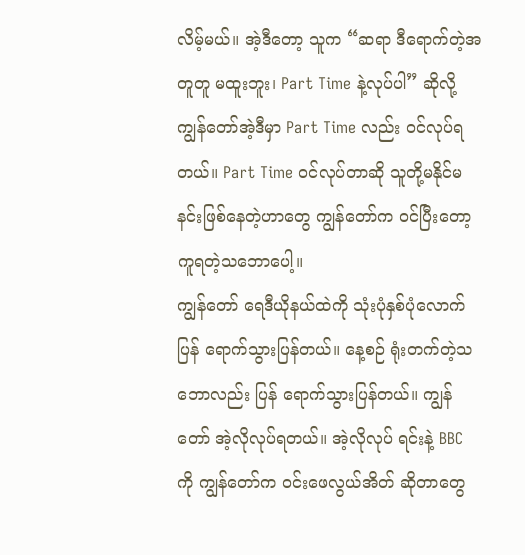လိမ့်မယ်။ အဲ့ဒီတော့ သူက “ဆရာ ဒီရောက်တဲ့အတူတူ မထူးဘူး၊ Part Time နဲ့လုပ်ပါ” ဆိုလို့ ကျွန်တော်အဲ့ဒီမှာ Part Time လည်း ဝင်လုပ်ရတယ်။ Part Time ဝင်လုပ်တာဆို သူတို့မနိုင်မနင်းဖြစ်နေတဲ့ဟာတွေ ကျွန်တော်က ဝင်ပြီးတော့ ကူရတဲ့သဘောပေါ့။
ကျွန်တော် ရေဒီယိုနယ်ထဲကို သုံးပုံနှစ်ပုံလောက် ပြန် ရောက်သွားပြန်တယ်။ နေ့စဉ် ရုံးတက်တဲ့သဘောလည်း ပြန် ရောက်သွားပြန်တယ်။ ကျွန်တော် အဲ့လိုလုပ်ရတယ်။ အဲ့လိုလုပ် ရင်းနဲ့ BBC ကို ကျွန်တော်က ဝင်းဖေလွယ်အိတ် ဆိုတာတွေ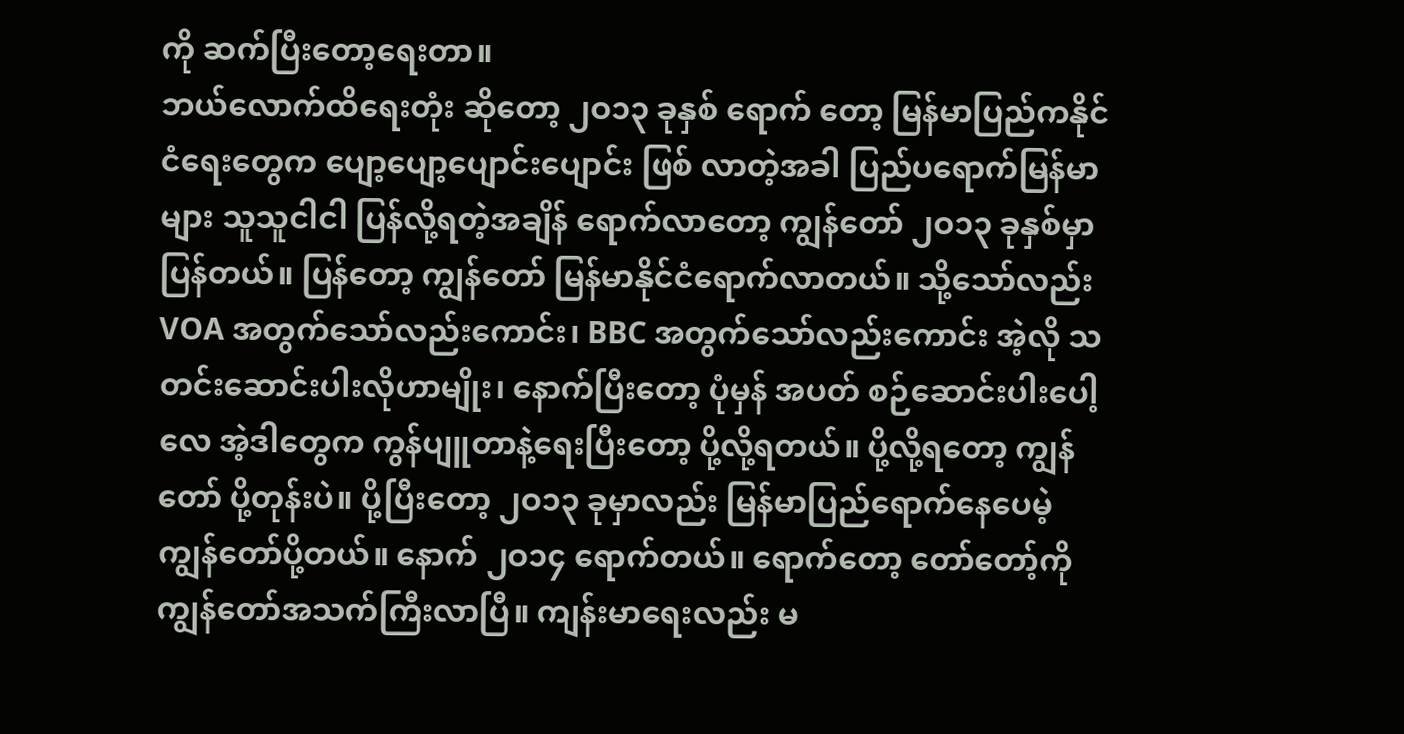ကို ဆက်ပြီးတော့ရေးတာ။
ဘယ်လောက်ထိရေးတုံး ဆိုတော့ ၂ဝ၁၃ ခုနှစ် ရောက် တော့ မြန်မာပြည်ကနိုင်ငံရေးတွေက ပျော့ပျော့ပျောင်းပျောင်း ဖြစ် လာတဲ့အခါ ပြည်ပရောက်မြန်မာများ သူသူငါငါ ပြန်လို့ရတဲ့အချိန် ရောက်လာတော့ ကျွန်တော် ၂ဝ၁၃ ခုနှစ်မှာ ပြန်တယ်။ ပြန်တော့ ကျွန်တော် မြန်မာနိုင်ငံရောက်လာတယ်။ သို့သော်လည်း VOA အတွက်သော်လည်းကောင်း၊ BBC အတွက်သော်လည်းကောင်း အဲ့လို သတင်းဆောင်းပါးလိုဟာမျိုး၊ နောက်ပြီးတော့ ပုံမှန် အပတ် စဉ်ဆောင်းပါးပေါ့လေ အဲ့ဒါတွေက ကွန်ပျူတာနဲ့ရေးပြီးတော့ ပို့လို့ရတယ်။ ပို့လို့ရတော့ ကျွန်တော် ပို့တုန်းပဲ။ ပို့ပြီးတော့ ၂ဝ၁၃ ခုမှာလည်း မြန်မာပြည်ရောက်နေပေမဲ့ ကျွန်တော်ပို့တယ်။ နောက် ၂ဝ၁၄ ရောက်တယ်။ ရောက်တော့ တော်တော့်ကို ကျွန်တော်အသက်ကြီးလာပြီ။ ကျန်းမာရေးလည်း မ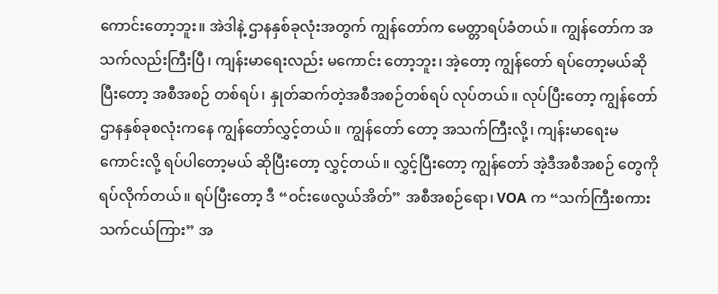ကောင်းတော့ဘူး။ အဲဒါနဲ့ ဌာနနှစ်ခုလုံးအတွက် ကျွန်တော်က မေတ္တာရပ်ခံတယ်။ ကျွန်တော်က အသက်လည်းကြီးပြီ၊ ကျန်းမာရေးလည်း မကောင်း တော့ဘူး၊ အဲ့တော့ ကျွန်တော် ရပ်တော့မယ်ဆိုပြီးတော့ အစီအစဉ် တစ်ရပ်၊ နှုတ်ဆက်တဲ့အစီအစဉ်တစ်ရပ် လုပ်တယ်။ လုပ်ပြီးတော့ ကျွန်တော် ဌာနနှစ်ခုစလုံးကနေ ကျွန်တော်လွှင့်တယ်။ ကျွန်တော် တော့ အသက်ကြီးလို့၊ ကျန်းမာရေးမကောင်းလို့ ရပ်ပါတော့မယ် ဆိုပြီးတော့ လွှင့်တယ်။ လွှင့်ပြီးတော့ ကျွန်တော် အဲ့ဒီအစီအစဉ် တွေကို ရပ်လိုက်တယ်။ ရပ်ပြီးတော့ ဒီ “ဝင်းဖေလွယ်အိတ်” အစီအစဉ်ရော၊ VOA က “သက်ကြီးစကား သက်ငယ်ကြား” အ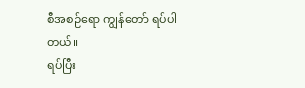စီအစဉ်ရော ကျွန်တော် ရပ်ပါတယ်။
ရပ်ပြီး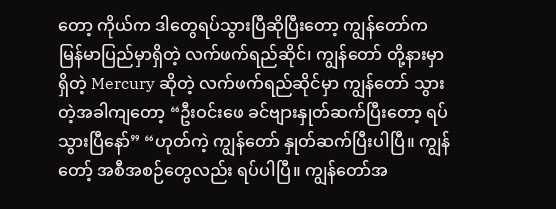တော့ ကိုယ်က ဒါတွေရပ်သွားပြီဆိုပြီးတော့ ကျွန်တော်က မြန်မာပြည်မှာရှိတဲ့ လက်ဖက်ရည်ဆိုင်၊ ကျွန်တော် တို့နားမှာရှိတဲ့ Mercury ဆိုတဲ့ လက်ဖက်ရည်ဆိုင်မှာ ကျွန်တော် သွားတဲ့အခါကျတော့ “ဦးဝင်းဖေ ခင်ဗျားနှုတ်ဆက်ပြီးတော့ ရပ် သွားပြီနော်” “ဟုတ်ကဲ့ ကျွန်တော် နှုတ်ဆက်ပြီးပါပြီ။ ကျွန်တော့် အစီအစဉ်တွေလည်း ရပ်ပါပြီ။ ကျွန်တော်အ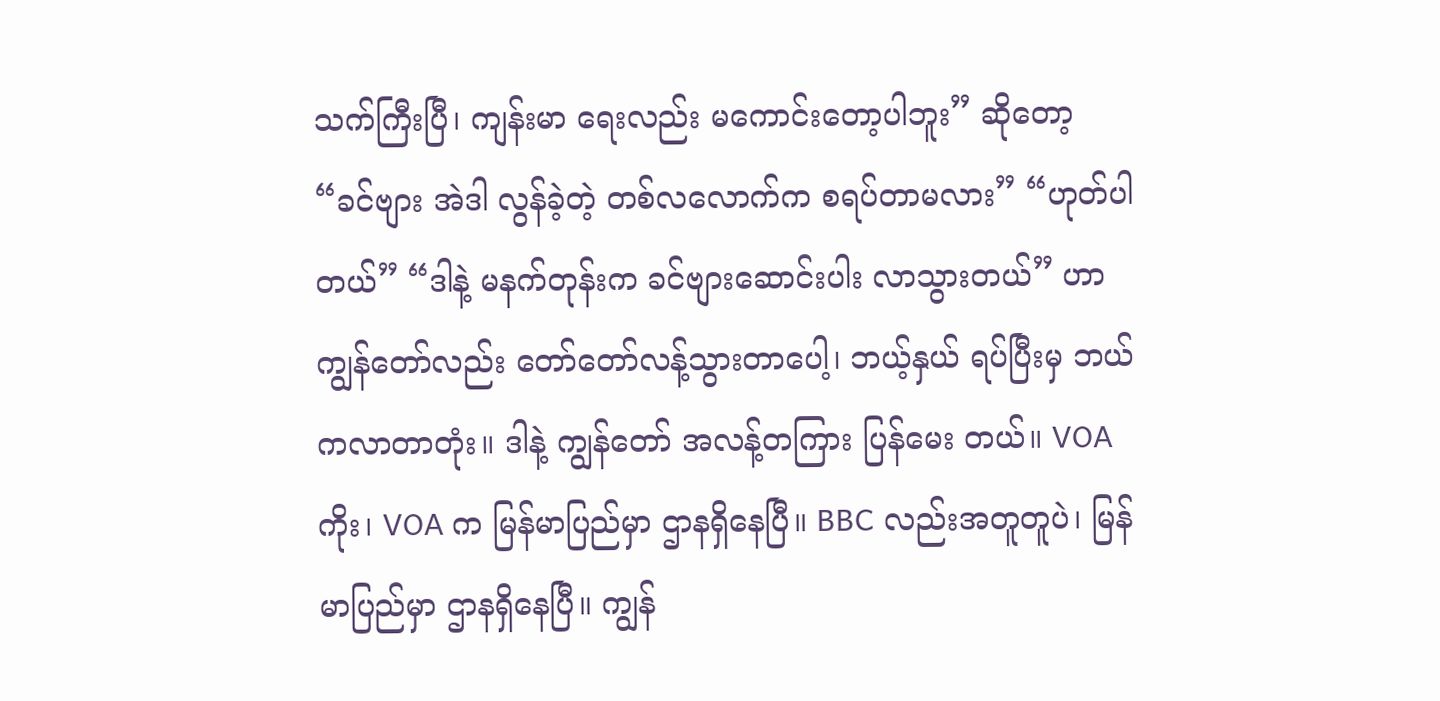သက်ကြီးပြီ၊ ကျန်းမာ ရေးလည်း မကောင်းတော့ပါဘူး” ဆိုတော့ “ခင်ဗျား အဲဒါ လွန်ခဲ့တဲ့ တစ်လလောက်က စရပ်တာမလား” “ဟုတ်ပါတယ်” “ဒါနဲ့ မနက်တုန်းက ခင်ဗျားဆောင်းပါး လာသွားတယ်” ဟာ ကျွန်တော်လည်း တော်တော်လန့်သွားတာပေါ့၊ ဘယ့်နှယ် ရပ်ပြီးမှ ဘယ်ကလာတာတုံး။ ဒါနဲ့ ကျွန်တော် အလန့်တကြား ပြန်မေး တယ်။ VOA ကိုး၊ VOA က မြန်မာပြည်မှာ ဌာနရှိနေပြီ။ BBC လည်းအတူတူပဲ၊ မြန်မာပြည်မှာ ဌာနရှိနေပြီ။ ကျွန်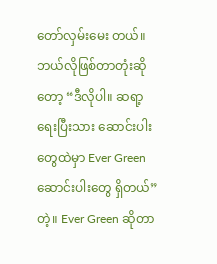တော်လှမ်းမေး တယ်။ ဘယ်လိုဖြစ်တာတုံးဆိုတော့ “ဒီလိုပါ။ ဆရာ့ ရေးပြီးသား ဆောင်းပါးတွေထဲမှာ Ever Green ဆောင်းပါးတွေ ရှိတယ်” တဲ့။ Ever Green ဆိုတာ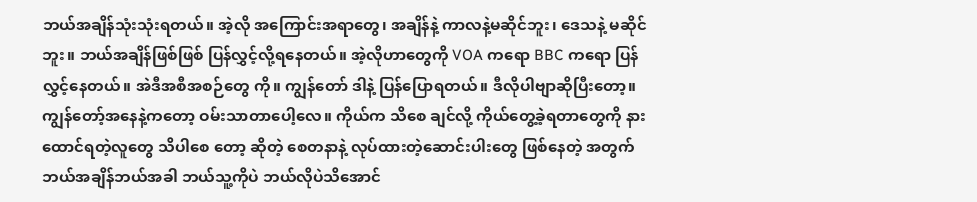ဘယ်အချိန်သုံးသုံးရတယ်။ အဲ့လို အကြောင်းအရာတွေ၊ အချိန်နဲ့ ကာလနဲ့မဆိုင်ဘူး၊ ဒေသနဲ့ မဆိုင်ဘူး။ ဘယ်အချိန်ဖြစ်ဖြစ် ပြန်လွှင့်လို့ရနေတယ်။ အဲ့လိုဟာတွေကို VOA ကရော BBC ကရော ပြန်လွှင့်နေတယ်။ အဲဒီအစီအစဉ်တွေ ကို။ ကျွန်တော် ဒါနဲ့ ပြန်ပြောရတယ်။ ဒီလိုပါဗျာဆိုပြီးတော့။ ကျွန်တော့်အနေနဲ့ကတော့ ဝမ်းသာတာပေါ့လေ။ ကိုယ်က သိစေ ချင်လို့ ကိုယ်တွေ့ခဲ့ရတာတွေကို နားထောင်ရတဲ့လူတွေ သိပါစေ တော့ ဆိုတဲ့ စေတနာနဲ့ လုပ်ထားတဲ့ဆောင်းပါးတွေ ဖြစ်နေတဲ့ အတွက် ဘယ်အချိန်ဘယ်အခါ ဘယ်သူ့ကိုပဲ ဘယ်လိုပဲသိအောင်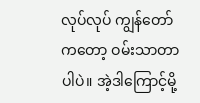လုပ်လုပ် ကျွန်တော်ကတော့ ဝမ်းသာတာပါပဲ။ အဲ့ဒါကြောင့်မို့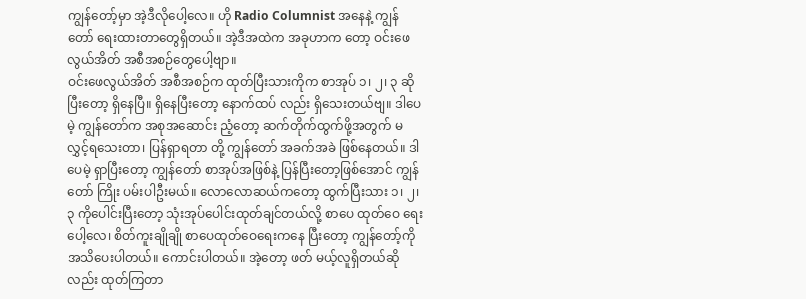ကျွန်တော့်မှာ အဲ့ဒီလိုပေါ့လေ။ ဟို Radio Columnist အနေနဲ့ ကျွန်တော် ရေးထားတာတွေရှိတယ်။ အဲ့ဒီအထဲက အခုဟာက တော့ ဝင်းဖေလွယ်အိတ် အစီအစဉ်တွေပေါ့ဗျာ။
ဝင်းဖေလွယ်အိတ် အစီအစဉ်က ထုတ်ပြီးသားကိုက စာအုပ် ၁၊ ၂၊ ၃ ဆိုပြီးတော့ ရှိနေပြီ။ ရှိနေပြီးတော့ နောက်ထပ် လည်း ရှိသေးတယ်ဗျ။ ဒါပေမဲ့ ကျွန်တော်က အစုအဆောင်း ညံ့တော့ ဆက်တိုက်ထွက်ဖို့အတွက် မလွှင့်ရသေးတာ၊ ပြန်ရှာရတာ တို့ ကျွန်တော် အခက်အခဲ ဖြစ်နေတယ်။ ဒါပေမဲ့ ရှာပြီးတော့ ကျွန်တော် စာအုပ်အဖြစ်နဲ့ ပြန်ပြီးတော့ဖြစ်အောင် ကျွန်တော် ကြိုး ပမ်းပါဦးမယ်။ လောလောဆယ်ကတော့ ထွက်ပြီးသား ၁၊ ၂၊ ၃ ကိုပေါင်းပြီးတော့ သုံးအုပ်ပေါင်းထုတ်ချင်တယ်လို့ စာပေ ထုတ်ဝေ ရေးပေါ့လေ၊ စိတ်ကူးချိုချို စာပေထုတ်ဝေရေးကနေ ပြီးတော့ ကျွန်တော့်ကို အသိပေးပါတယ်။ ကောင်းပါတယ်။ အဲ့တော့ ဖတ် မယ့်လူရှိတယ်ဆိုလည်း ထုတ်ကြတာ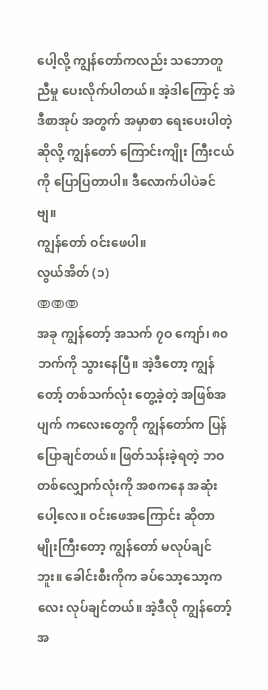ပေါ့လို့ ကျွန်တော်ကလည်း သဘောတူညီမှု ပေးလိုက်ပါတယ်။ အဲ့ဒါကြောင့် အဲဒီစာအုပ် အတွက် အမှာစာ ရေးပေးပါတဲ့ဆိုလို့ ကျွန်တော် ကြောင်းကျိုး ကြီးငယ်ကို ပြောပြတာပါ။ ဒီလောက်ပါပဲခင်ဗျ။
ကျွန်တော် ဝင်းဖေပါ။
လွယ်အိတ် (၁)
ↂↂↂ
အခု ကျွန်တော့် အသက် ၇ဝ ကျော်၊ ၈၀ ဘက်ကို သွားနေပြီ။ အဲ့ဒီတော့ ကျွန်တော့် တစ်သက်လုံး တွေ့ခဲ့တဲ့ အဖြစ်အပျက် ကလေးတွေကို ကျွန်တော်က ပြန်ပြောချင်တယ်။ ဖြတ်သန်းခဲ့ရတဲ့ ဘဝ တစ်လျှောက်လုံးကို အစကနေ အဆုံးပေါ့လေ။ ဝင်းဖေအကြောင်း ဆိုတာမျိုးကြီးတော့ ကျွန်တော် မလုပ်ချင်ဘူး။ ခေါင်းစီးကိုက ခပ်သော့သော့ကလေး လုပ်ချင်တယ်။ အဲ့ဒီလို ကျွန်တော့် အ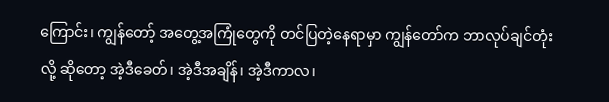ကြောင်း၊ ကျွန်တော့် အတွေ့အကြုံတွေကို တင်ပြတဲ့နေရာမှာ ကျွန်တော်က ဘာလုပ်ချင်တုံးလို့ ဆိုတော့ အဲ့ဒီခေတ်၊ အဲ့ဒီအချိန်၊ အဲ့ဒီကာလ၊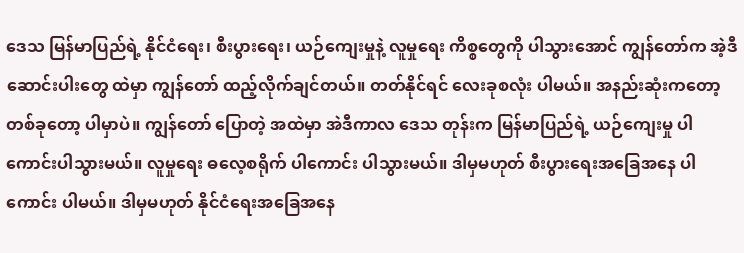ဒေသ မြန်မာပြည်ရဲ့ နိုင်ငံရေး၊ စီးပွားရေး၊ ယဉ်ကျေးမှုနဲ့ လူမှုရေး ကိစ္စတွေကို ပါသွားအောင် ကျွန်တော်က အဲ့ဒီဆောင်းပါးတွေ ထဲမှာ ကျွန်တော် ထည့်လိုက်ချင်တယ်။ တတ်နိုင်ရင် လေးခုစလုံး ပါမယ်။ အနည်းဆုံးကတော့ တစ်ခုတော့ ပါမှာပဲ။ ကျွန်တော် ပြောတဲ့ အထဲမှာ အဲဒီကာလ ဒေသ တုန်းက မြန်မာပြည်ရဲ့ ယဉ်ကျေးမှု ပါကောင်းပါသွားမယ်။ လူမှုရေး ဓလေ့စရိုက် ပါကောင်း ပါသွားမယ်။ ဒါမှမဟုတ် စီးပွားရေးအခြေအနေ ပါကောင်း ပါမယ်။ ဒါမှမဟုတ် နိုင်ငံရေးအခြေအနေ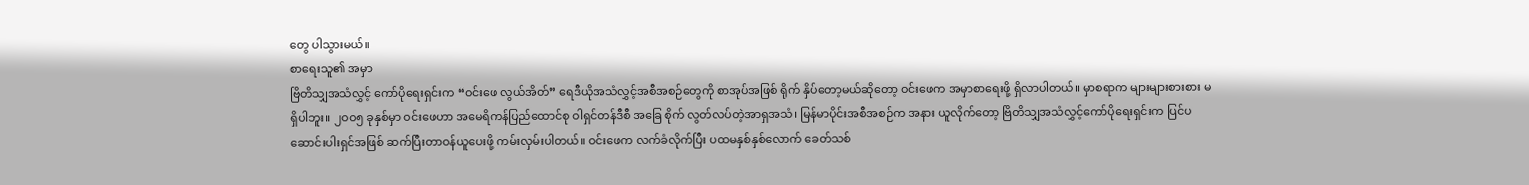တွေ ပါသွားမယ်။
စာရေးသူ၏ အမှာ
ဗြိတိသျှအသံလွှင့် ကော်ပိုရေးရှင်းက “ဝင်းဖေ လွယ်အိတ်” ရေဒီယိုအသံလွှင့်အစီအစဉ်တွေကို စာအုပ်အဖြစ် ရိုက် နှိပ်တော့မယ်ဆိုတော့ ဝင်းဖေက အမှာစာရေးဖို့ ရှိလာပါတယ်။ မှာစရာက များများစားစား မရှိပါဘူး။ ၂ဝဝ၅ ခုနှစ်မှာ ဝင်းဖေဟာ အမေရိကန်ပြည်ထောင်စု ဝါရှင်တန်ဒီစီ အခြေ စိုက် လွတ်လပ်တဲ့အာရှအသံ၊ မြန်မာပိုင်းအစီအစဉ်က အနား ယူလိုက်တော့ ဗြိတိသျှအသံလွှင့်ကော်ပိုရေးရှင်းက ပြင်ပ ဆောင်းပါးရှင်အဖြစ် ဆက်ပြီးတာဝန်ယူပေးဖို့ ကမ်းလှမ်းပါတယ်။ ဝင်းဖေက လက်ခံလိုက်ပြီး ပထမနှစ်နှစ်လောက် ခေတ်သစ်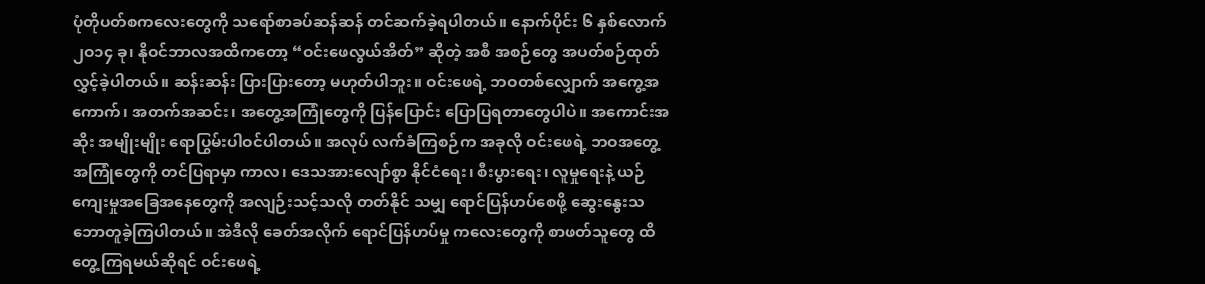ပုံတိုပတ်စကလေးတွေကို သရော်စာခပ်ဆန်ဆန် တင်ဆက်ခဲ့ရပါတယ်။ နောက်ပိုင်း ၆ နှစ်လောက် ၂ဝ၁၄ ခု၊ နိုဝင်ဘာလအထိကတော့ “ဝင်းဖေလွယ်အိတ်” ဆိုတဲ့ အစီ အစဉ်တွေ အပတ်စဉ်ထုတ်လွှင့်ခဲ့ပါတယ်။ ဆန်းဆန်း ပြားပြားတော့ မဟုတ်ပါဘူး။ ဝင်းဖေရဲ့ ဘဝတစ်လျှောက် အကွေ့အကောက်၊ အတက်အဆင်း၊ အတွေ့အကြုံတွေကို ပြန်ပြောင်း ပြောပြရတာတွေပါပဲ။ အကောင်းအဆိုး အမျိုးမျိုး ရောပြွမ်းပါဝင်ပါတယ်။ အလုပ် လက်ခံကြစဉ်က အခုလို ဝင်းဖေရဲ့ ဘဝအတွေ့အကြုံတွေကို တင်ပြရာမှာ ကာလ၊ ဒေသအားလျော်စွာ နိုင်ငံရေး၊ စီးပွားရေး၊ လူမှုရေးနဲ့ ယဉ်ကျေးမှုအခြေအနေတွေကို အလျဉ်းသင့်သလို တတ်နိုင် သမျှ ရောင်ပြန်ဟပ်စေဖို့ ဆွေးနွေးသဘောတူခဲ့ကြပါတယ်။ အဲဒီလို ခေတ်အလိုက် ရောင်ပြန်ဟပ်မှု ကလေးတွေကို စာဖတ်သူတွေ ထိတွေ့ကြရမယ်ဆိုရင် ဝင်းဖေရဲ့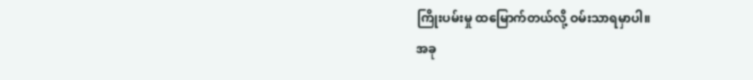ကြိုးပမ်းမှု ထမြောက်တယ်လို့ ဝမ်းသာရမှာပါ။
အခု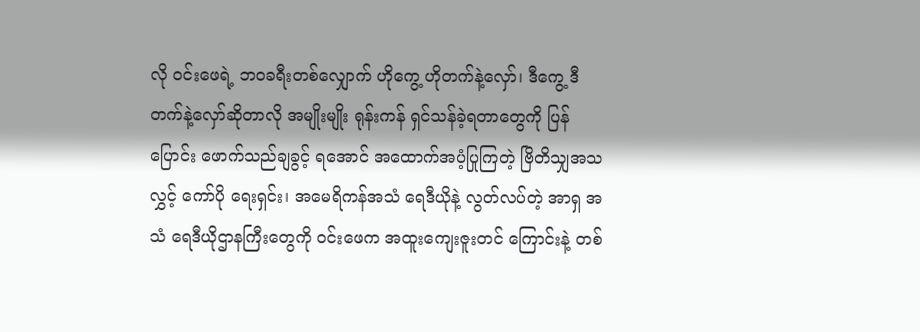လို ဝင်းဖေရဲ့ ဘဝခရီးတစ်လျှောက် ဟိုကွေ့ ဟိုတက်နဲ့လှော်၊ ဒီကွေ့ ဒီတက်နဲ့လှော်ဆိုတာလို အမျိုးမျိုး ရုန်းကန် ရှင်သန်ခဲ့ရတာတွေကို ပြန်ပြောင်း ဖောက်သည်ချခွင့် ရအောင် အထောက်အပံ့ပြုကြတဲ့ ဗြိတိသျှအသလွှင့် ကော်ပို ရေးရှင်း၊ အမေရိကန်အသံ ရေဒီယိုနဲ့ လွတ်လပ်တဲ့ အာရှ အသံ ရေဒီယိုဌာနကြီးတွေကို ဝင်းဖေက အထူးကျေးဇူးတင် ကြောင်းနဲ့ တစ်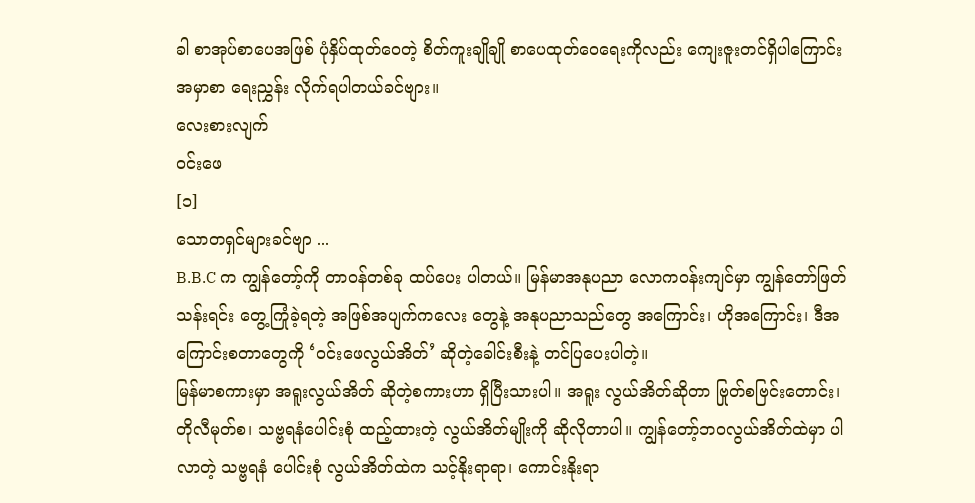ခါ စာအုပ်စာပေအဖြစ် ပုံနှိပ်ထုတ်ဝေတဲ့ စိတ်ကူးချိုချို စာပေထုတ်ဝေရေးကိုလည်း ကျေးဇူးတင်ရှိပါကြောင်း အမှာစာ ရေးညွှန်း လိုက်ရပါတယ်ခင်ဗျား။
လေးစားလျက်
ဝင်းဖေ
[၁]
သောတရှင်များခင်ဗျာ ...
B.B.C က ကျွန်တော့်ကို တာဝန်တစ်ခု ထပ်ပေး ပါတယ်။ မြန်မာအနုပညာ လောကဝန်းကျင်မှာ ကျွန်တော်ဖြတ်သန်းရင်း တွေ့ကြုံခဲ့ရတဲ့ အဖြစ်အပျက်ကလေး တွေနဲ့ အနုပညာသည်တွေ အကြောင်း၊ ဟိုအကြောင်း၊ ဒီအကြောင်းစတာတွေကို ‘ဝင်းဖေလွယ်အိတ်’ ဆိုတဲ့ခေါင်းစီးနဲ့ တင်ပြပေးပါတဲ့။
မြန်မာစကားမှာ အရူးလွယ်အိတ် ဆိုတဲ့စကားဟာ ရှိပြီးသားပါ။ အရူး လွယ်အိတ်ဆိုတာ ဗြုတ်စဗြင်းတောင်း၊ တိုလီမုတ်စ၊ သဗ္ဗရနံပေါင်းစုံ ထည့်ထားတဲ့ လွယ်အိတ်မျိုးကို ဆိုလိုတာပါ။ ကျွန်တော့်ဘဝလွယ်အိတ်ထဲမှာ ပါလာတဲ့ သဗ္ဗရနံ ပေါင်းစုံ လွယ်အိတ်ထဲက သင့်နိုးရာရာ၊ ကောင်းနိုးရာ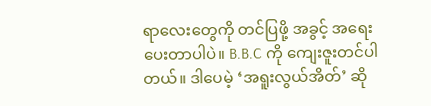ရာလေးတွေကို တင်ပြဖို့ အခွင့် အရေး ပေးတာပါပဲ။ B.B.C ကို ကျေးဇူးတင်ပါတယ်။ ဒါပေမဲ့ ‘အရူးလွယ်အိတ်’ ဆို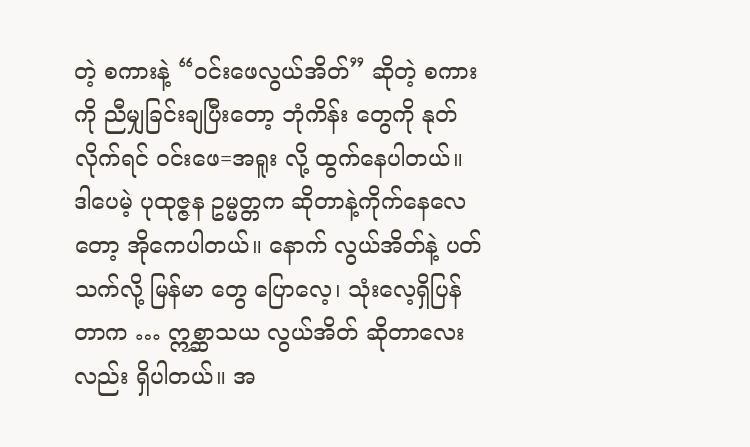တဲ့ စကားနဲ့ “ဝင်းဖေလွယ်အိတ်” ဆိုတဲ့ စကားကို ညီမျှခြင်းချပြီးတော့ ဘုံကိန်း တွေကို နုတ်လိုက်ရင် ဝင်းဖေ=အရူး လို့ ထွက်နေပါတယ်။ ဒါပေမဲ့ ပုထုဇ္ဇန ဥမ္မတ္တက ဆိုတာနဲ့ကိုက်နေလေတော့ အိုကေပါတယ်။ နောက် လွယ်အိတ်နဲ့ ပတ်သက်လို့ မြန်မာ တွေ ပြောလေ့၊ သုံးလေ့ရှိပြန်တာက … ဣစ္ဆာသယ လွယ်အိတ် ဆိုတာလေးလည်း ရှိပါတယ်။ အ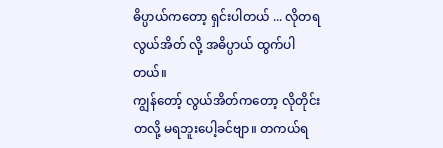ဓိပ္ပာယ်ကတော့ ရှင်းပါတယ် ... လိုတရ လွယ်အိတ် လို့ အဓိပ္ပာယ် ထွက်ပါတယ်။
ကျွန်တော့် လွယ်အိတ်ကတော့ လိုတိုင်းတလို့ မရဘူးပေါ့ခင်ဗျာ။ တကယ်ရ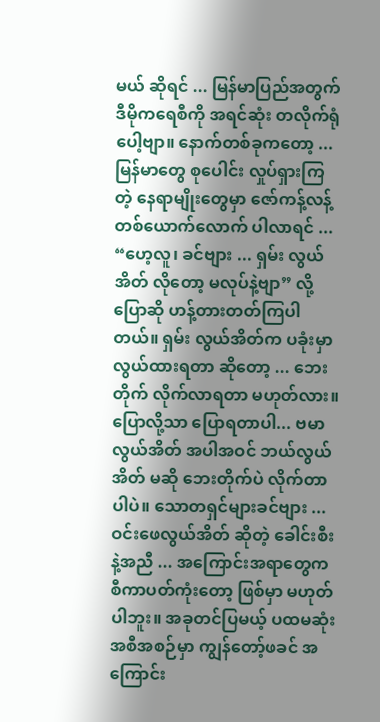မယ် ဆိုရင် ... မြန်မာပြည်အတွက် ဒီမိုကရေစီကို အရင်ဆုံး တလိုက်ရုံပေါ့ဗျာ။ နောက်တစ်ခုကတော့ ... မြန်မာတွေ စုပေါင်း လှုပ်ရှားကြတဲ့ နေရာမျိုးတွေမှာ ဇော်ကန့်လန့် တစ်ယောက်လောက် ပါလာရင် ... “ဟေ့လူ၊ ခင်ဗျား ... ရှမ်း လွယ်အိတ် လိုတော့ မလုပ်နဲ့ဗျာ” လို့ ပြောဆို ဟန့်တားတတ်ကြပါတယ်။ ရှမ်း လွယ်အိတ်က ပခုံးမှာ လွယ်ထားရတာ ဆိုတော့ ... ဘေးတိုက် လိုက်လာရတာ မဟုတ်လား။ ပြောလို့သာ ပြောရတာပါ... ဗမာလွယ်အိတ် အပါအဝင် ဘယ်လွယ်အိတ် မဆို ဘေးတိုက်ပဲ လိုက်တာပါပဲ။ သောတရှင်များခင်ဗျား ... ဝင်းဖေလွယ်အိတ် ဆိုတဲ့ ခေါင်းစီးနဲ့အညီ ... အကြောင်းအရာတွေက စီကာပတ်ကုံးတော့ ဖြစ်မှာ မဟုတ်ပါဘူး။ အခုတင်ပြမယ့် ပထမဆုံးအစီအစဉ်မှာ ကျွန်တော့်ဖခင် အကြောင်း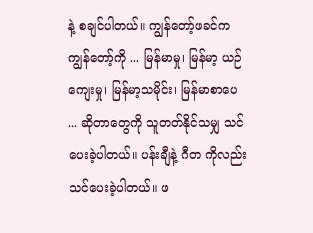နဲ့ စချင်ပါတယ်။ ကျွန်တော့်ဖခင်က ကျွန်တော့်ကို ... မြန်မာမှု၊ မြန်မာ့ ယဉ်ကျေးမှု၊ မြန်မာ့သမိုင်း၊ မြန်မာစာပေ ... ဆိုတာတွေကို သူတတ်နိုင်သမျှ သင်ပေးခဲ့ပါတယ်။ ပန်းချီနဲ့ ဂီတ ကိုလည်း သင်ပေးခဲ့ပါတယ်။ ဖ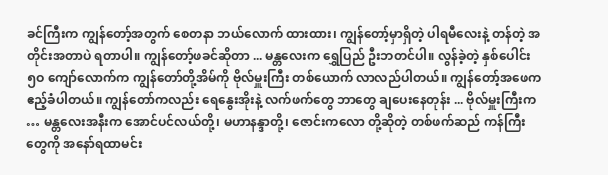ခင်ကြီးက ကျွန်တော့်အတွက် စေတနာ ဘယ်လောက် ထားထား၊ ကျွန်တော့်မှာရှိတဲ့ ပါရမီလေးနဲ့ တန်တဲ့ အတိုင်းအတာပဲ ရတာပါ။ ကျွန်တော့်ဖခင်ဆိုတာ ... မန္တလေးက ရွှေပြည် ဦးဘတင်ပါ။ လွန်ခဲ့တဲ့ နှစ်ပေါင်း ၅ဝ ကျော်လောက်က ကျွန်တော်တို့အိမ်ကို ဗိုလ်မှူးကြီး တစ်ယောက် လာလည်ပါတယ်။ ကျွန်တော့်အဖေက ဧည့်ခံပါတယ်။ ကျွန်တော်ကလည်း ရေနွေးအိုးနဲ့ လက်ဖက်တွေ ဘာတွေ ချပေးနေတုန်း ... ဗိုလ်မှူးကြီးက … မန္တလေးအနီးက အောင်ပင်လယ်တို့၊ မဟာနန္ဒာတို့၊ ဇောင်းကလော တို့ဆိုတဲ့ တစ်ဖက်ဆည် ကန်ကြီးတွေကို အနော်ရထာမင်း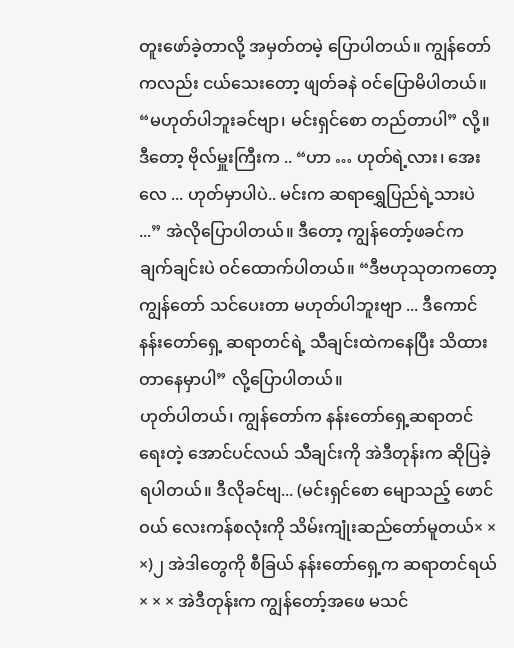တူးဖော်ခဲ့တာလို့ အမှတ်တမဲ့ ပြောပါတယ်။ ကျွန်တော်ကလည်း ငယ်သေးတော့ ဖျတ်ခနဲ ဝင်ပြောမိပါတယ်။ “မဟုတ်ပါဘူးခင်ဗျာ၊ မင်းရှင်စော တည်တာပါ” လို့။ ဒီတော့ ဗိုလ်မှူးကြီးက .. “ဟာ … ဟုတ်ရဲ့လား၊ အေးလေ ... ဟုတ်မှာပါပဲ.. မင်းက ဆရာရွှေပြည်ရဲ့သားပဲ ...” အဲလိုပြောပါတယ်။ ဒီတော့ ကျွန်တော့်ဖခင်က ချက်ချင်းပဲ ဝင်ထောက်ပါတယ်။ “ဒီဗဟုသုတကတော့ ကျွန်တော် သင်ပေးတာ မဟုတ်ပါဘူးဗျာ ... ဒီကောင် နန်းတော်ရှေ့ ဆရာတင်ရဲ့ သီချင်းထဲကနေပြီး သိထားတာနေမှာပါ” လို့ပြောပါတယ်။
ဟုတ်ပါတယ်၊ ကျွန်တော်က နန်းတော်ရှေ့ဆရာတင် ရေးတဲ့ အောင်ပင်လယ် သီချင်းကို အဲဒီတုန်းက ဆိုပြခဲ့ရပါတယ်။ ဒီလိုခင်ဗျ... (မင်းရှင်စော မျောသည့် ဖောင်ဝယ် လေးကန်စလုံးကို သိမ်းကျုံးဆည်တော်မူတယ်× × ×)၂ အဲဒါတွေကို စီခြယ် နန်းတော်ရှေ့က ဆရာတင်ရယ်× × × အဲဒီတုန်းက ကျွန်တော့်အဖေ မသင်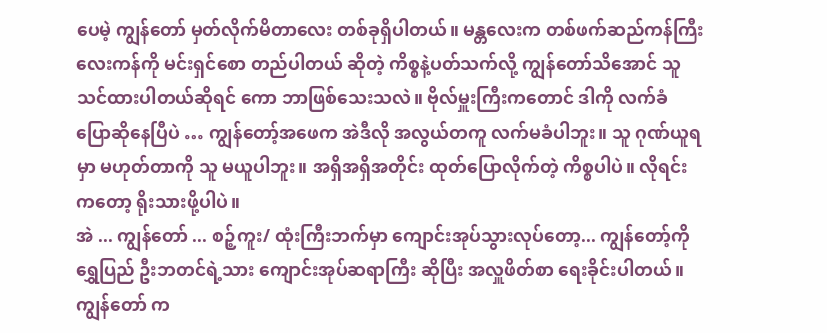ပေမဲ့ ကျွန်တော် မှတ်လိုက်မိတာလေး တစ်ခုရှိပါတယ်။ မန္တလေးက တစ်ဖက်ဆည်ကန်ကြီး လေးကန်ကို မင်းရှင်စော တည်ပါတယ် ဆိုတဲ့ ကိစ္စနဲ့ပတ်သက်လို့ ကျွန်တော်သိအောင် သူ သင်ထားပါတယ်ဆိုရင် ကော ဘာဖြစ်သေးသလဲ။ ဗိုလ်မှူးကြီးကတောင် ဒါကို လက်ခံ ပြောဆိုနေပြီပဲ … ကျွန်တော့်အဖေက အဲဒီလို အလွယ်တကူ လက်မခံပါဘူး။ သူ ဂုဏ်ယူရမှာ မဟုတ်တာကို သူ မယူပါဘူး။ အရှိအရှိအတိုင်း ထုတ်ပြောလိုက်တဲ့ ကိစ္စပါပဲ။ လိုရင်းကတော့ ရိုးသားဖို့ပါပဲ။
အဲ ... ကျွန်တော် ... စဉ့်ကူး/ ထုံးကြီးဘက်မှာ ကျောင်းအုပ်သွားလုပ်တော့... ကျွန်တော့်ကို ရွှေပြည် ဦးဘတင်ရဲ့သား ကျောင်းအုပ်ဆရာကြီး ဆိုပြီး အလှူဖိတ်စာ ရေးခိုင်းပါတယ်။ ကျွန်တော် က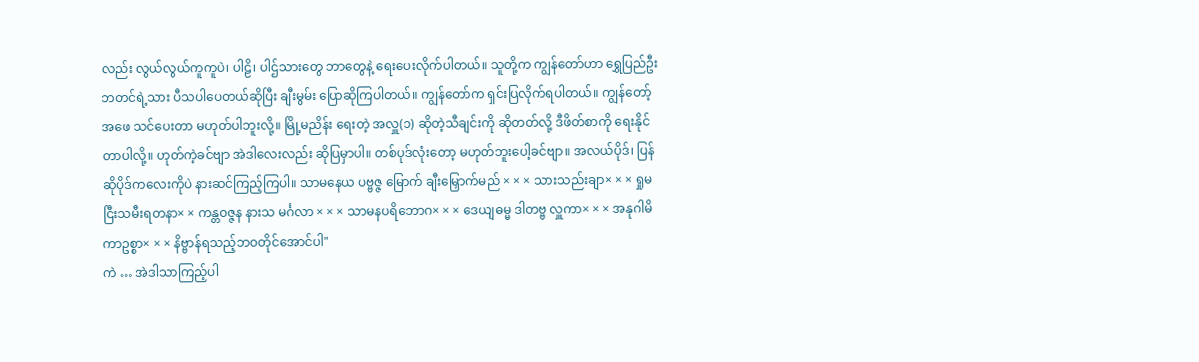လည်း လွယ်လွယ်ကူကူပဲ၊ ပါဠိ၊ ပါဌ်သားတွေ ဘာတွေနဲ့ ရေးပေးလိုက်ပါတယ်။ သူတို့က ကျွန်တော်ဟာ ရွှေပြည်ဦးဘတင်ရဲ့သား ပီသပါပေတယ်ဆိုပြီး ချီးမွမ်း ပြောဆိုကြပါတယ်။ ကျွန်တော်က ရှင်းပြလိုက်ရပါတယ်။ ကျွန်တော့်အဖေ သင်ပေးတာ မဟုတ်ပါဘူးလို့။ မြို့မညိန်း ရေးတဲ့ အလှူ(၁) ဆိုတဲ့သီချင်းကို ဆိုတတ်လို့ ဒီဖိတ်စာကို ရေးနိုင်တာပါလို့။ ဟုတ်ကဲ့ခင်ဗျာ အဲဒါလေးလည်း ဆိုပြမှာပါ။ တစ်ပုဒ်လုံးတော့ မဟုတ်ဘူးပေါ့ခင်ဗျာ။ အလယ်ပိုဒ်၊ ပြန်ဆိုပိုဒ်ကလေးကိုပဲ နားဆင်ကြည့်ကြပါ။ သာမနေယ ပဗ္ဗဇ္ဇ မြောက် ချီးမြှောက်မည် × × × သားသည်းချာ× × × ရှုမငြီးသမီးရတနာ× × ကန္တဝဇ္ဇန နားသ မင်္ဂလာ × × × သာမနပရိဘောဂ× × × ဒေယျဓမ္မ ဒါတဗ္ဗ လှူကာ× × × အနုဂါမိကာဥစ္စာ× × × နိဗ္ဗာန်ရသည့်ဘဝတိုင်အောင်ပါ"
ကဲ … အဲဒါသာကြည့်ပါ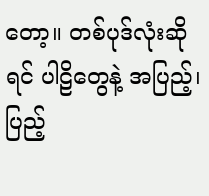တော့။ တစ်ပုဒ်လုံးဆိုရင် ပါဠိတွေနဲ့ အပြည့်၊ ပြည့်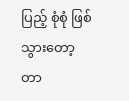ပြည့် စုံစုံ ဖြစ်သွားတော့တာ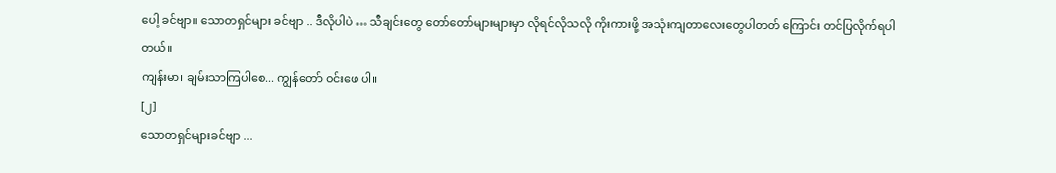ပေါ့ ခင်ဗျာ။ သောတရှင်များ ခင်ဗျာ .. ဒီလိုပါပဲ … သီချင်းတွေ တော်တော်များများမှာ လိုရင်လိုသလို ကိုးကားဖို့ အသုံးကျတာလေးတွေပါတတ် ကြောင်း တင်ပြလိုက်ရပါတယ်။
ကျန်းမာ၊ ချမ်းသာကြပါစေ... ကျွန်တော် ဝင်းဖေ ပါ။
[၂]
သောတရှင်များခင်ဗျာ ...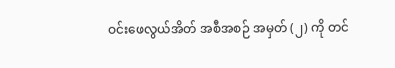ဝင်းဖေလွယ်အိတ် အစီအစဉ် အမှတ် (၂) ကို တင်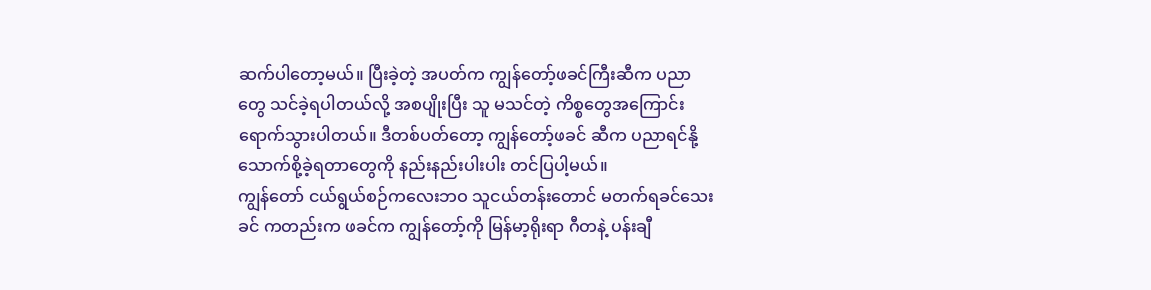ဆက်ပါတော့မယ်။ ပြီးခဲ့တဲ့ အပတ်က ကျွန်တော့်ဖခင်ကြီးဆီက ပညာတွေ သင်ခဲ့ရပါတယ်လို့ အစပျိုးပြီး သူ မသင်တဲ့ ကိစ္စတွေအကြောင်း ရောက်သွားပါတယ်။ ဒီတစ်ပတ်တော့ ကျွန်တော့်ဖခင် ဆီက ပညာရင်နို့ သောက်စို့ခဲ့ရတာတွေကို နည်းနည်းပါးပါး တင်ပြပါ့မယ်။
ကျွန်တော် ငယ်ရွယ်စဉ်ကလေးဘဝ သူငယ်တန်းတောင် မတက်ရခင်သေးခင် ကတည်းက ဖခင်က ကျွန်တော့်ကို မြန်မာ့ရိုးရာ ဂီတနဲ့ ပန်းချီ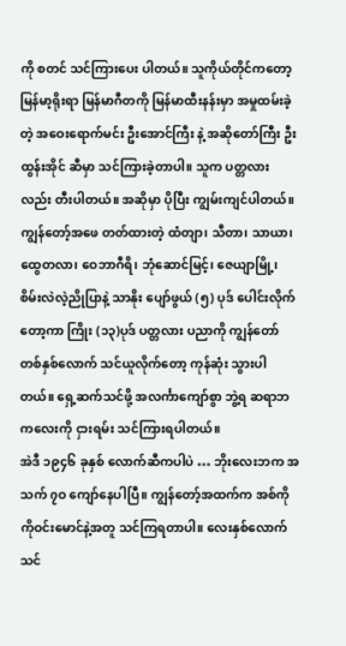ကို စတင် သင်ကြားပေး ပါတယ်။ သူကိုယ်တိုင်ကတော့ မြန်မာ့ရိုးရာ မြန်မာဂီတကို မြန်မာထီးနန်းမှာ အမှုထမ်းခဲ့တဲ့ အဝေးရောက်မင်း ဦးအောင်ကြီး နဲ့ အဆိုတော်ကြီး ဦးထွန်းအိုင် ဆီမှာ သင်ကြားခဲ့တာပါ။ သူက ပတ္တလားလည်း တီးပါတယ်။ အဆိုမှာ ပိုပြီး ကျွမ်းကျင်ပါတယ်။ ကျွန်တော့်အဖေ တတ်ထားတဲ့ ထံတျာ၊ သီတာ၊ သာယာ၊ ထွေတလာ၊ ဝေဘာဂီရိ၊ ဘုံဆောင်မြင့်၊ ဇေယျာမြို့၊ စိမ်းလဲလဲ့ညိုပြာနဲ့ သာနိုး ပျော်ဖွယ် (၅) ပုဒ် ပေါင်းလိုက်တော့ကာ ကြိုး (၁၃)ပုဒ် ပတ္တလား ပညာကို ကျွန်တော် တစ်နှစ်လောက် သင်ယူလိုက်တော့ ကုန်ဆုံး သွားပါတယ်။ ရှေ့ဆက်သင်ဖို့ အလင်္ကာကျော်စွာ ဘွဲ့ရ ဆရာဘကလေးကို ငှားရမ်း သင်ကြားရပါတယ်။
အဲဒီ ၁၉၄၆ ခုနှစ် လောက်ဆီကပါပဲ … ဘိုးလေးဘက အသက် ၇ဝ ကျော်နေပါပြီ။ ကျွန်တော့်အထက်က အစ်ကို ကိုဝင်းမောင်နဲ့အတူ သင်ကြရတာပါ။ လေးနှစ်လောက် သင်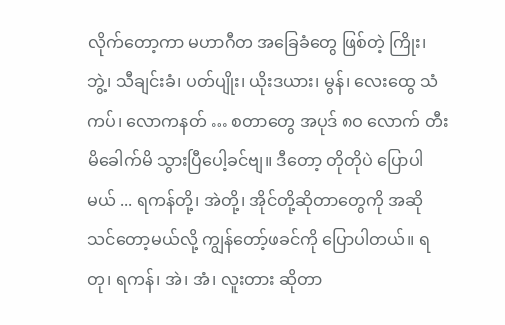လိုက်တော့ကာ မဟာဂီတ အခြေခံတွေ ဖြစ်တဲ့ ကြိုး၊ ဘွဲ့၊ သီချင်းခံ၊ ပတ်ပျိုး၊ ယိုးဒယား၊ မွန်၊ လေးထွေ သံကပ်၊ လောကနတ် … စတာတွေ အပုဒ် ၈ဝ လောက် တီးမိခေါက်မိ သွားပြီပေါ့ခင်ဗျ။ ဒီတော့ တိုတိုပဲ ပြောပါမယ် ... ရကန်တို့၊ အဲတို့၊ အိုင်တို့ဆိုတာတွေကို အဆိုသင်တော့မယ်လို့ ကျွန်တော့်ဖခင်ကို ပြောပါတယ်။ ရတု၊ ရကန်၊ အဲ၊ အံ၊ လူးတား ဆိုတာ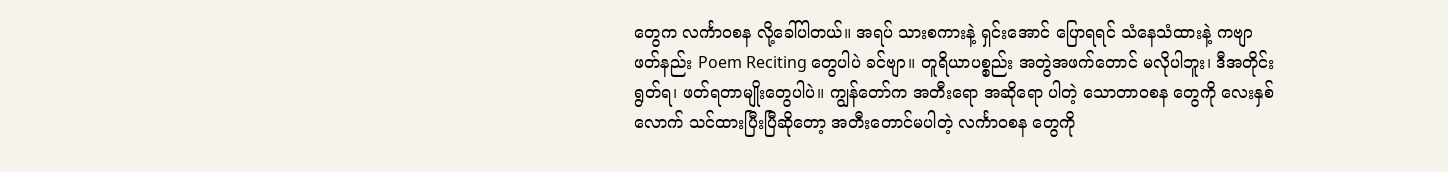တွေက လင်္ကာဝစန လို့ခေါ်ပါတယ်။ အရပ် သားစကားနဲ့ ရှင်းအောင် ပြောရရင် သံနေသံထားနဲ့ ကဗျာ ဖတ်နည်း Poem Reciting တွေပါပဲ ခင်ဗျာ။ တူရိယာပစ္စည်း အတွဲအဖက်တောင် မလိုပါဘူး၊ ဒီအတိုင်း ရွတ်ရ၊ ဖတ်ရတာမျိုးတွေပါပဲ။ ကျွန်တော်က အတီးရော အဆိုရော ပါတဲ့ သောတာဝစန တွေကို လေးနှစ်လောက် သင်ထားပြီးပြီဆိုတော့ အတီးတောင်မပါတဲ့ လင်္ကာဝစန တွေကို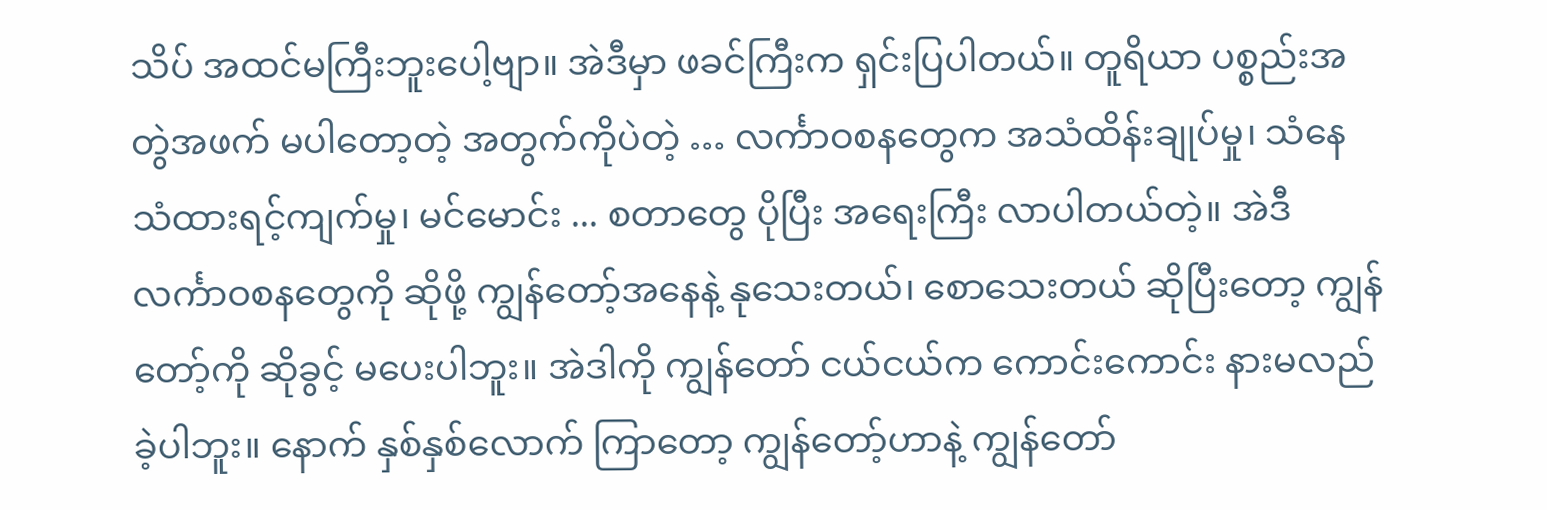သိပ် အထင်မကြီးဘူးပေါ့ဗျာ။ အဲဒီမှာ ဖခင်ကြီးက ရှင်းပြပါတယ်။ တူရိယာ ပစ္စည်းအတွဲအဖက် မပါတော့တဲ့ အတွက်ကိုပဲတဲ့ … လင်္ကာဝစနတွေက အသံထိန်းချုပ်မှု၊ သံနေသံထားရင့်ကျက်မှု၊ မင်မောင်း ... စတာတွေ ပိုပြီး အရေးကြီး လာပါတယ်တဲ့။ အဲဒီ လင်္ကာဝစနတွေကို ဆိုဖို့ ကျွန်တော့်အနေနဲ့ နုသေးတယ်၊ စောသေးတယ် ဆိုပြီးတော့ ကျွန်တော့်ကို ဆိုခွင့် မပေးပါဘူး။ အဲဒါကို ကျွန်တော် ငယ်ငယ်က ကောင်းကောင်း နားမလည်ခဲ့ပါဘူး။ နောက် နှစ်နှစ်လောက် ကြာတော့ ကျွန်တော့်ဟာနဲ့ ကျွန်တော်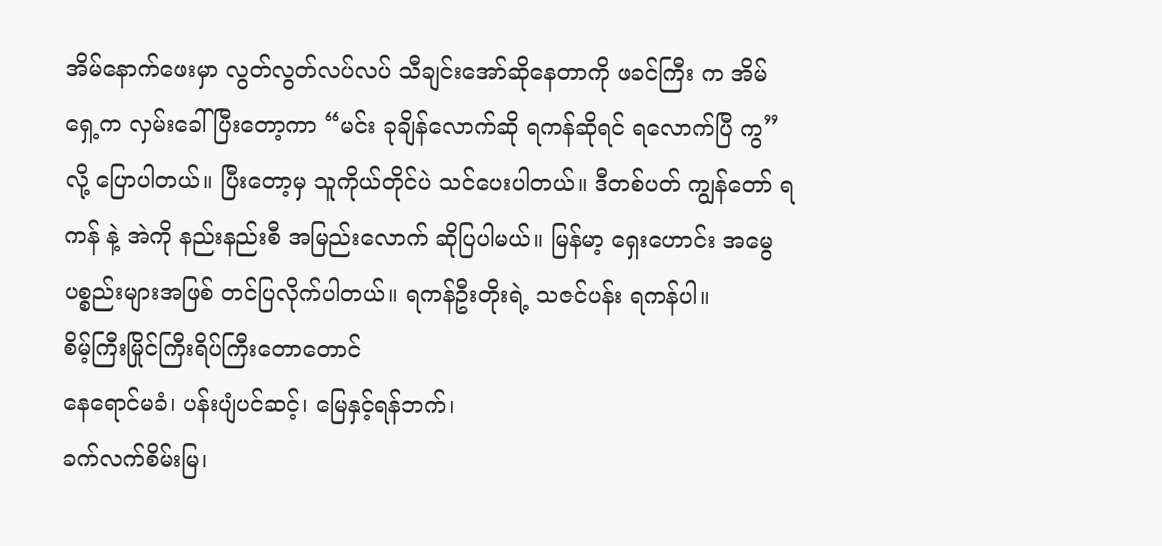အိမ်နောက်ဖေးမှာ လွတ်လွတ်လပ်လပ် သီချင်းအော်ဆိုနေတာကို ဖခင်ကြီး က အိမ်ရှေ့က လှမ်းခေါ်ပြီးတော့ကာ “မင်း ခုချိန်လောက်ဆို ရကန်ဆိုရင် ရလောက်ပြီ ကွ” လို့ ပြောပါတယ်။ ပြီးတော့မှ သူကိုယ်တိုင်ပဲ သင်ပေးပါတယ်။ ဒီတစ်ပတ် ကျွန်တော် ရကန် နဲ့ အဲကို နည်းနည်းစီ အမြည်းလောက် ဆိုပြပါမယ်။ မြန်မာ့ ရှေးဟောင်း အမွေ ပစ္စည်းများအဖြစ် တင်ပြလိုက်ပါတယ်။ ရကန်ဦးတိုးရဲ့ သဇင်ပန်း ရကန်ပါ။
စိမ့်ကြီးမြိုင်ကြီးရိပ်ကြီးတောတောင်
နေရောင်မခံ၊ ပန်းပျံပင်ဆင့်၊ မြေနှင့်ရန်ဘက်၊
ခက်လက်စိမ်းမြ၊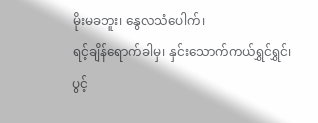မိုးမခဘူး၊ နွေလသံပေါက်၊
ရင့်ချိန်ရောက်ခါမှ၊ နှင်းသောက်ကယ်ရွှင်ရွှင်၊
ပွင့်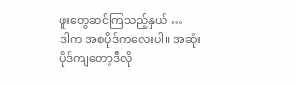ဖူးတွေဆင်ကြသည့်နှယ် …
ဒါက အစပိုဒ်ကလေးပါ။ အဆုံးပိုဒ်ကျတော့ဒီလို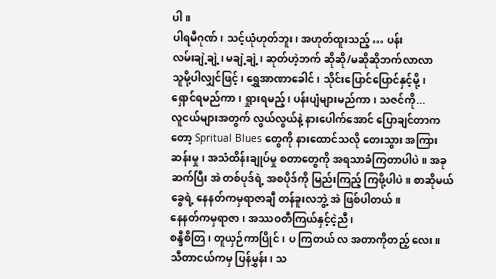ပါ။
ပါရမီဂုဏ်၊ သင့်ယုံဟုတ်ဘူး၊ အဟုတ်ထူးသည့် … ပန်း
လမ်းချဲ့ချဲ့၊ မချဲ့ချဲ့၊ ဆုတ်ဟဲ့ဘက် ဆိုဆို/မဆိုဆိုဘက်လာလာ
သူမို့ပါလျှင်ဖြင့်၊ ရွှေအာဏာခေါင်၊ သိုင်းပြောင်ပြောင်နှင့်မို့၊
ရှောင်ရမည်ကာ၊ ရှုားရမည့်၊ ပန်းပျံများမည်ကာ၊ သဇင်ကို...
လူငယ်များအတွက် လွယ်လွယ်နဲ့ နားပေါက်အောင် ပြောချင်တာကတော့ Spritual Blues တွေကို နားထောင်သလို တေးသွား အကြားဆန်းမှု၊ အသံထိန်းချုပ်မှု စတာတွေကို အရသာခံကြတာပါပဲ။ အခုဆက်ပြီး အဲ တစ်ပုဒ်ရဲ့ အစပိုဒ်ကို မြည်းကြည့် ကြဖို့ပါပဲ။ စာဆိုမယ်ခွေရဲ့ နေနတ်ကမှရာဇာချီ တန်ခူးလဘွဲ့ အဲ ဖြစ်ပါတယ်။
နေနတ်ကမှရာဇာ၊ အဿဝတီကြယ်နှင့်ငဲ့ညီ၊
စန္ဒီစိတြ၊ တူယှဉ်ကာပြိုင်၊ ပ ကြတယ် လ အတာကိုတည့် လေး။
သီတာငယ်ကမှ ပြန်မွှန်း၊ သ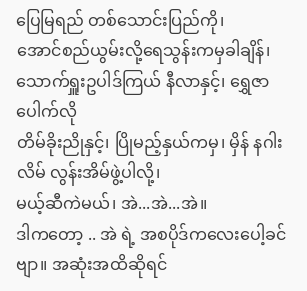ပြေမြရည် တစ်သောင်းပြည်ကို၊
အောင်စည်ယွမ်းလို့ရေသွန်းကမှခါချိန်၊ သောက်ရှူးဥပါဒ်ကြယ် နီလာနှင့်၊ ရွှေဇာပေါက်လို
တိမ်ခိုးညိုနှင့်၊ ပြိုမည့်နှယ်ကမှ၊ မှိန် နဂါးလိမ် လွန်းအိမ်ဖွဲ့ပါလို့၊
မယ့်ဆီကဲမယ်၊ အဲ...အဲ...အဲ။
ဒါကတော့ .. အဲ ရဲ့ အစပိုဒ်ကလေးပေါ့ခင်ဗျာ။ အဆုံးအထိဆိုရင်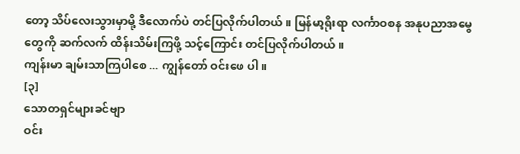တော့ သိပ်လေးသွားမှာမို့ ဒီလောက်ပဲ တင်ပြလိုက်ပါတယ်။ မြန်မာ့ရိုးရာ လင်္ကာဝစန အနုပညာအမွေတွေကို ဆက်လက် ထိန်းသိမ်းကြဖို့ သင့်ကြောင်း တင်ပြလိုက်ပါတယ်။
ကျန်းမာ ချမ်းသာကြပါစေ ... ကျွန်တော် ဝင်းဖေ ပါ။
[၃]
သောတရှင်များခင်ဗျာ
ဝင်း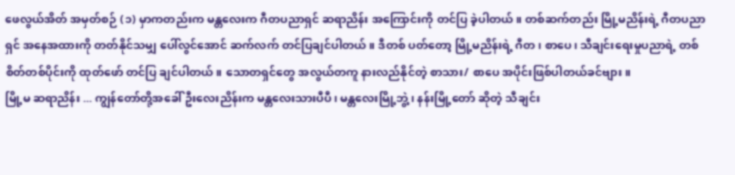ဖေလွယ်အိတ် အမှတ်စဉ် (၁) မှာကတည်းက မန္တလေးက ဂီတပညာရှင် ဆရာညိန်း အကြောင်းကို တင်ပြ ခဲ့ပါတယ်။ တစ်ဆက်တည်း မြို့မညိန်းရဲ့ ဂီတပညာရှင် အနေအထားကို တတ်နိုင်သမျှ ပေါ်လွင်အောင် ဆက်လက် တင်ပြချင်ပါတယ်။ ဒီတစ် ပတ်တော့ မြို့မညိန်းရဲ့ ဂီတ၊ စာပေ၊ သီချင်းရေးမှုပညာရဲ့ တစ်စိတ်တစ်ပိုင်းကို ထုတ်ဖော် တင်ပြ ချင်ပါတယ်။ သောတရှင်တွေ အလွယ်တကူ နားလည်နိုင်တဲ့ စာသား/ စာပေ အပိုင်းဖြစ်ပါတယ်ခင်ဗျား။
မြို့မ ဆရာညိန်း ... ကျွန်တော်တို့အခေါ် ဦးလေးညိန်းက မန္တလေးသားပီပီ၊ မန္တလေးမြို့ဘွဲ့၊ နန်းမြို့တော် ဆိုတဲ့ သီချင်း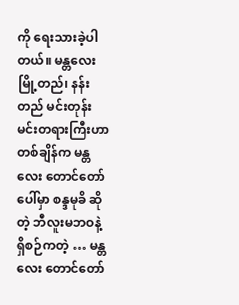ကို ရေးသားခဲ့ပါတယ်။ မန္တလေး မြို့တည်၊ နန်းတည် မင်းတုန်းမင်းတရားကြီးဟာ တစ်ချိန်က မန္တလေး တောင်တော်ပေါ်မှာ စန္ဒမုခိ ဆိုတဲ့ ဘီလူးမဘဝနဲ့ ရှိစဉ်ကတဲ့ … မန္တလေး တောင်တော်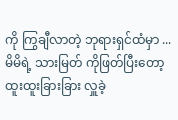ကို ကြွချီလာတဲ့ ဘုရားရှင်ထံမှာ ... မိမိရဲ့ သားမြတ် ကိုဖြတ်ပြီးတော့ ထူးထူးခြားခြား လှူခဲ့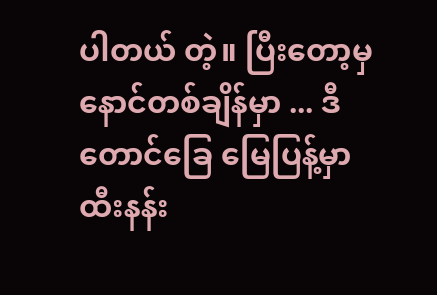ပါတယ် တဲ့။ ပြီးတော့မှ နောင်တစ်ချိန်မှာ ... ဒီတောင်ခြေ မြေပြန့်မှာ ထီးနန်း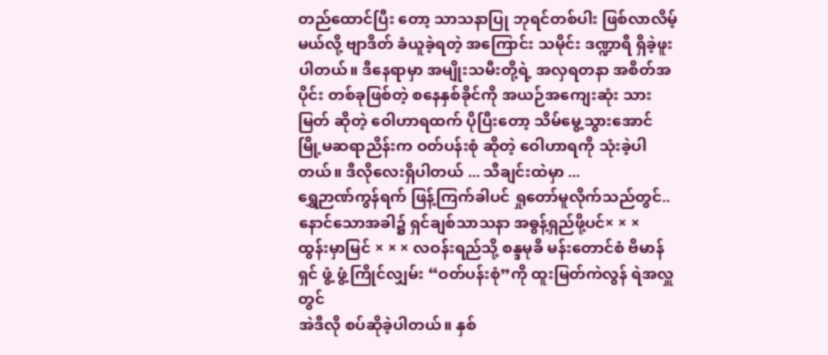တည်ထောင်ပြီး တော့ သာသနာပြု ဘုရင်တစ်ပါး ဖြစ်လာလိမ့်မယ်လို့ ဗျာဒိတ် ခံယူခဲ့ရတဲ့ အကြောင်း သမိုင်း ဒဏ္ဍာရီ ရှိခဲ့ဖူးပါတယ်။ ဒီနေရာမှာ အမျိုးသမီးတို့ရဲ့ အလှရတနာ အစိတ်အပိုင်း တစ်ခုဖြစ်တဲ့ စနေနှစ်ခိုင်ကို အယဉ်အကျေးဆုံး သားမြတ် ဆိုတဲ့ ဝေါဟာရထက် ပိုပြီးတော့ သိမ်မွေ့သွားအောင် မြို့မဆရာညိန်းက ဝတ်ပန်းစုံ ဆိုတဲ့ ဝေါဟာရကို သုံးခဲ့ပါတယ်။ ဒီလိုလေးရှိပါတယ် ... သီချင်းထဲမှာ ...
ရွှေဉာဏ်ကွန်ရက် ဖြန့်ကြက်ခါပင် ရှုတော်မူလိုက်သည်တွင်..
နောင်သောအခါ၌ ရှင်ချစ်သာသနာ အဓွန့်ရှည်ဖို့ပင်× × ×
ထွန်းမှာမြင် × × × လဝန်းရည်သို့ စန္ဒမုခိ မန်းတောင်စံ ဗိမာန်ရှင် ဖွံ့ ဖွံ့ကြိုင်လျှမ်း “ဝတ်ပန်းစုံ”ကို ထူးမြတ်ကဲလွန် ရဲအလှူတွင်
အဲဒီလို စပ်ဆိုခဲ့ပါတယ်။ နှစ်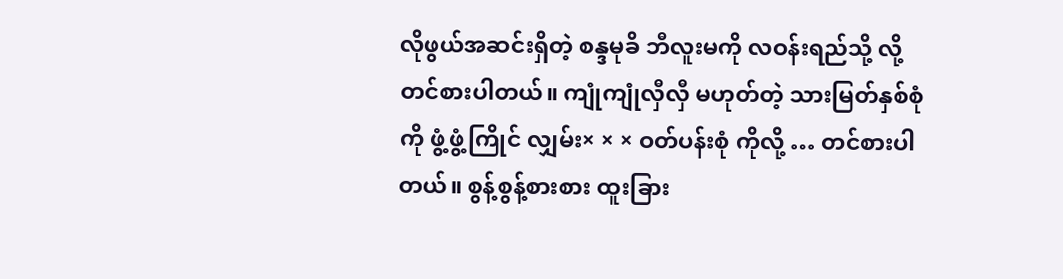လိုဖွယ်အဆင်းရှိတဲ့ စန္ဒမုခိ ဘီလူးမကို လဝန်းရည်သို့ လို့ တင်စားပါတယ်။ ကျုံကျုံလှီလှီ မဟုတ်တဲ့ သားမြတ်နှစ်စုံကို ဖွံ့ဖွံ့ကြိုင် လျှမ်း× × × ဝတ်ပန်းစုံ ကိုလို့ … တင်စားပါတယ်။ စွန့်စွန့်စားစား ထူးခြား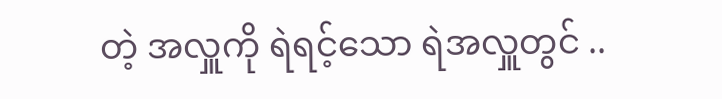တဲ့ အလှူကို ရဲရင့်သော ရဲအလှူတွင် ..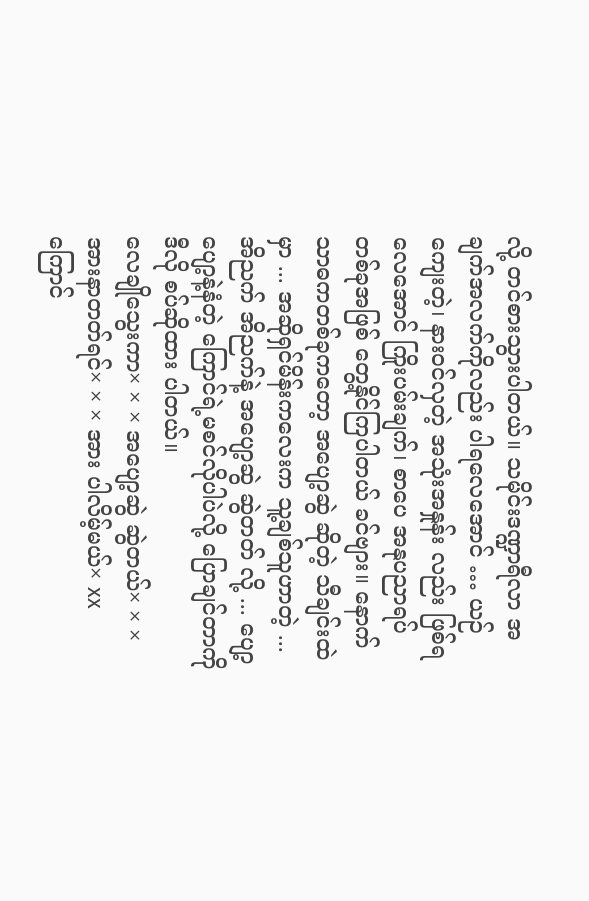လို့ တင်စားသွားပါတယ်။ သမိုင်းဒဏ္ဍာရီလာ အချက်အလက်ကိုလည်း ပါရလေအောင် … ယဉ်ကျေးတဲ့၊ နားဝင်လှတဲ့ အသုံးအနှုန်း လည်း ဖြစ်ရလေအောင် ကြိုးပမ်းချက်၊ စာပေ အနုပညာရပ် တစ်ခုအဖြစ် တွေ့နိုင်ကြပါတယ် ခင်ဗျား။ နောက် သာဓကတစ်ခုကတော့ အပျော့ဆွဲ ဆိုတဲ့ သီချင်းထဲမှာ ... အဆိုရှင်မိန်းကလေးက သူ့ချစ်သူဟာတဲ့ ... အိညက် အိညက်နဲ့ အပျော့ဆွဲ ဆွဲတတ် လို့ ... ပျော့ပျော့နဲ့နံတဲ့ ကြောင်ရဲ့မစင်လိုပါပဲလို့ ပြောချင်တာကို ဒီလို စပ်ဆိုထား ပါတယ်။
လေချိုသွေးကာ× × × အပျော့ဆွဲ ဆွဲတယ်× × ×
အားနာတတ်ရင်× × × အား ပါလိမ့်မယ်× xx
ကြောင်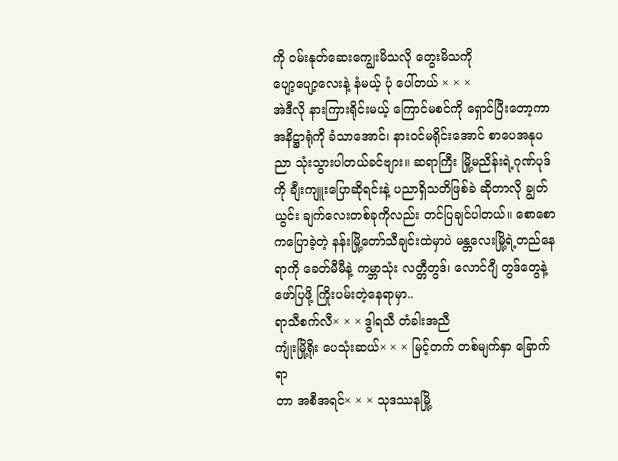ကို ဝမ်းနုတ်ဆေးကျွေးမိသလို တွေးမိသကို
ပျော့ပျော့လေးနဲ့ နံမယ့် ပုံ ပေါ်တယ် × × ×
အဲဒီလို နားကြားရိုင်းမယ့် ကြောင်မစင်ကို ရှောင်ပြီးတော့ကာ အနိဋ္ဌာရုံကို ခံသာအောင်၊ နားဝင်မရိုင်းအောင် စာပေအနုပညာ သုံးသွားပါတယ်ခင်ဗျား။ ဆရာကြီး မြို့မညိန်းရဲ့ဂုဏ်ပုဒ်ကို ချီးကျူးပြောဆိုရင်းနဲ့ ပညာရှိသတိဖြစ်ခဲ ဆိုတာလို ချွတ်ယွင်း ချက်လေးတစ်ခုကိုလည်း တင်ပြချင်ပါတယ်။ စောစောကပြောခဲ့တဲ့ နန်းမြို့တော်သီချင်းထဲမှာပဲ မန္တလေးမြို့ရဲ့တည်နေရာကို ခေတ်မီမီနဲ့ ကမ္ဘာသုံး လတ္တီတွဒ်၊ လောင်ဂျီ တွဒ်တွေနဲ့ဖော်ပြဖို့ ကြိုးပမ်းတဲ့နေရာမှာ..
ရာသီစက်လီ× × × ဒွါရသီ တံခါးအညီ
ကျုံးမြို့ရိုး ပေသုံးဆယ်× × × မြင့်တက် တစ်မျက်နှာ ခြောက်ရာ
တာ အစီအရင်× × × သုဒဿနမြို့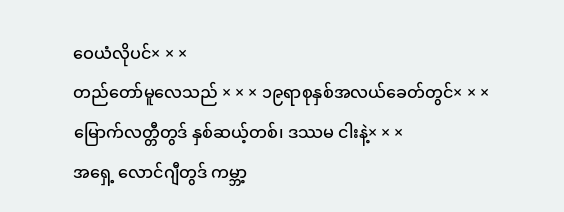ဝေယံလိုပင်× × ×
တည်တော်မူလေသည် × × × ၁၉ရာစုနှစ်အလယ်ခေတ်တွင်× × ×
မြောက်လတ္တီတွဒ် နှစ်ဆယ့်တစ်၊ ဒဿမ ငါးနဲ့× × ×
အရှေ့ လောင်ဂျီတွဒ် ကမ္ဘာ့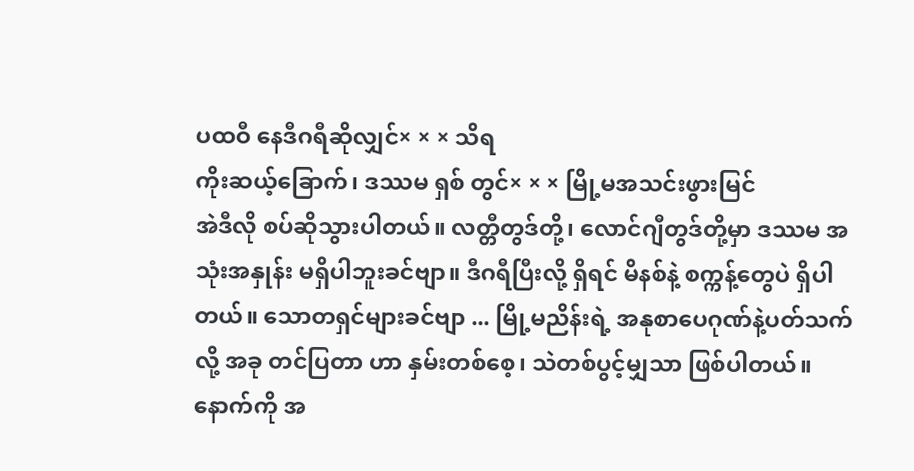ပထဝီ နေဒီဂရီဆိုလျှင်× × × သိရ
ကိုးဆယ့်ခြောက်၊ ဒဿမ ရှစ် တွင်× × × မြို့မအသင်းဖွားမြင်
အဲဒီလို စပ်ဆိုသွားပါတယ်။ လတ္တီတွဒ်တို့၊ လောင်ဂျီတွဒ်တို့မှာ ဒဿမ အသုံးအနှုန်း မရှိပါဘူးခင်ဗျာ။ ဒီဂရီပြီးလို့ ရှိရင် မိနစ်နဲ့ စက္ကန့်တွေပဲ ရှိပါတယ်။ သောတရှင်များခင်ဗျာ ... မြို့မညိန်းရဲ့ အနုစာပေဂုဏ်နဲ့ပတ်သက်လို့ အခု တင်ပြတာ ဟာ နှမ်းတစ်စေ့၊ သဲတစ်ပွင့်မျှသာ ဖြစ်ပါတယ်။ နောက်ကို အ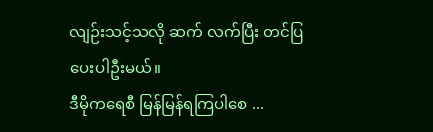လျဉ်းသင့်သလို ဆက် လက်ပြီး တင်ပြပေးပါဦးမယ်။
ဒီမိုကရေစီ မြန်မြန်ရကြပါစေ ...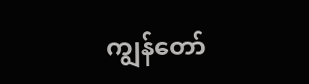ကျွန်တော်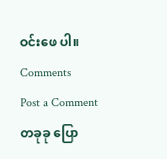ဝင်းဖေ ပါ။
Comments
Post a Comment
တခုခု ပြော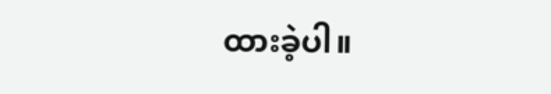ထားခဲ့ပါ။